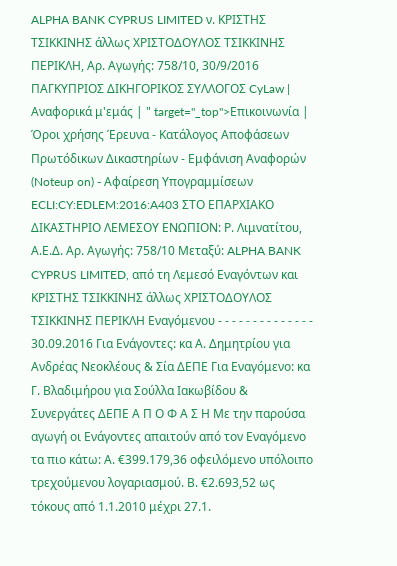ALPHA BANK CYPRUS LIMITED ν. ΚΡΙΣΤΗΣ ΤΣΙΚΚΙΝΗΣ άλλως ΧΡΙΣΤΟΔΟΥΛΟΣ ΤΣΙΚΚΙΝΗΣ ΠΕΡΙΚΛΗ, Αρ. Αγωγής: 758/10, 30/9/2016 ΠΑΓΚΥΠΡΙΟΣ ΔΙΚΗΓΟΡΙΚΟΣ ΣΥΛΛΟΓΟΣ CyLaw | Αναφορικά μ'εμάς | " target="_top">Επικοινωνία | Όροι χρήσης Έρευνα - Κατάλογος Αποφάσεων Πρωτόδικων Δικαστηρίων - Εμφάνιση Αναφορών (Noteup on) - Αφαίρεση Υπογραμμίσεων ECLI:CY:EDLEM:2016:A403 ΣΤΟ ΕΠΑΡΧΙΑΚΟ ΔΙΚΑΣΤΗΡΙΟ ΛΕΜΕΣΟΥ ΕΝΩΠΙΟΝ: Ρ. Λιμνατίτου, Α.Ε.Δ. Αρ. Αγωγής: 758/10 Μεταξύ: ALPHA BANK CYPRUS LIMITED, από τη Λεμεσό Εναγόντων και ΚΡΙΣΤΗΣ ΤΣΙΚΚΙΝΗΣ άλλως ΧΡΙΣΤΟΔΟΥΛΟΣ ΤΣΙΚΚΙΝΗΣ ΠΕΡΙΚΛΗ Εναγόμενου - - - - - - - - - - - - - - 30.09.2016 Για Ενάγοντες: κα Α. Δημητρίου για Ανδρέας Νεοκλέους & Σία ΔΕΠΕ Για Εναγόμενο: κα Γ. Βλαδιμήρου για Σούλλα Ιακωβίδου & Συνεργάτες ΔΕΠΕ Α Π Ο Φ Α Σ Η Με την παρούσα αγωγή οι Ενάγοντες απαιτούν από τον Εναγόμενο τα πιο κάτω: Α. €399.179,36 οφειλόμενο υπόλοιπο τρεχούμενου λογαριασμού. Β. €2.693,52 ως τόκους από 1.1.2010 μέχρι 27.1.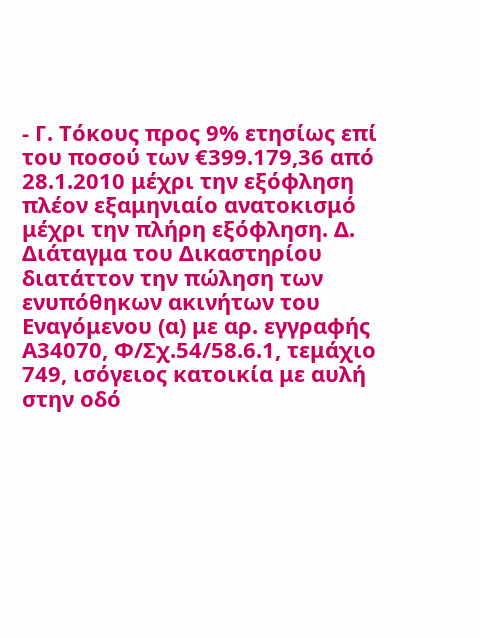- Γ. Τόκους προς 9% ετησίως επί του ποσού των €399.179,36 από 28.1.2010 μέχρι την εξόφληση πλέον εξαμηνιαίο ανατοκισμό μέχρι την πλήρη εξόφληση. Δ. Διάταγμα του Δικαστηρίου διατάττον την πώληση των ενυπόθηκων ακινήτων του Εναγόμενου (α) με αρ. εγγραφής Α34070, Φ/Σχ.54/58.6.1, τεμάχιο 749, ισόγειος κατοικία με αυλή στην οδό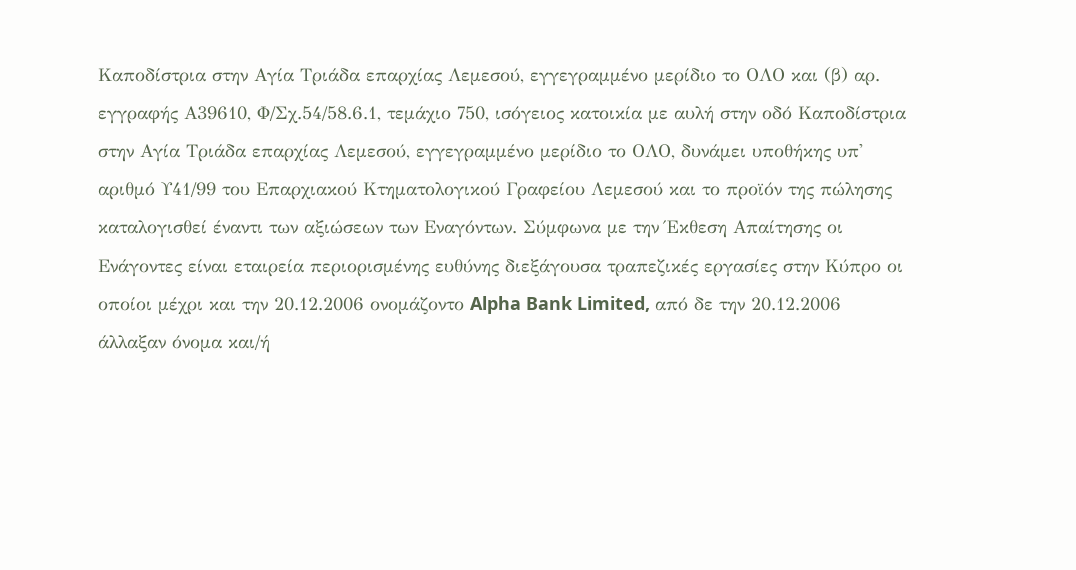Καποδίστρια στην Αγία Τριάδα επαρχίας Λεμεσού, εγγεγραμμένο μερίδιο το ΟΛΟ και (β) αρ. εγγραφής Α39610, Φ/Σχ.54/58.6.1, τεμάχιο 750, ισόγειος κατοικία με αυλή στην οδό Καποδίστρια στην Αγία Τριάδα επαρχίας Λεμεσού, εγγεγραμμένο μερίδιο το ΟΛΟ, δυνάμει υποθήκης υπ' αριθμό Υ41/99 του Επαρχιακού Κτηματολογικού Γραφείου Λεμεσού και το προϊόν της πώλησης καταλογισθεί έναντι των αξιώσεων των Εναγόντων. Σύμφωνα με την Έκθεση Απαίτησης οι Ενάγοντες είναι εταιρεία περιορισμένης ευθύνης διεξάγουσα τραπεζικές εργασίες στην Κύπρο οι οποίοι μέχρι και την 20.12.2006 ονομάζοντο Alpha Bank Limited, από δε την 20.12.2006 άλλαξαν όνομα και/ή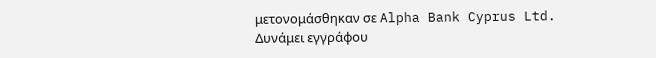μετονομάσθηκαν σε Alpha Bank Cyprus Ltd. Δυνάμει εγγράφου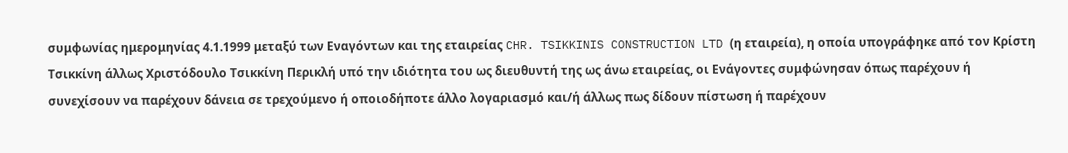συμφωνίας ημερομηνίας 4.1.1999 μεταξύ των Εναγόντων και της εταιρείας CHR. TSIKKINIS CONSTRUCTION LTD (η εταιρεία), η οποία υπογράφηκε από τον Κρίστη Τσικκίνη άλλως Χριστόδουλο Τσικκίνη Περικλή υπό την ιδιότητα του ως διευθυντή της ως άνω εταιρείας, οι Ενάγοντες συμφώνησαν όπως παρέχουν ή συνεχίσουν να παρέχουν δάνεια σε τρεχούμενο ή οποιοδήποτε άλλο λογαριασμό και/ή άλλως πως δίδουν πίστωση ή παρέχουν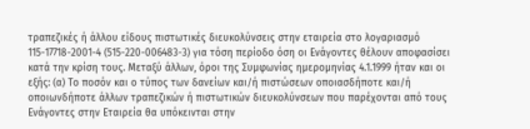τραπεζικές ή άλλου είδους πιστωτικές διευκολύνσεις στην εταιρεία στο λογαριασμό 115-17718-2001-4 (515-220-006483-3) για τόση περίοδο όση οι Ενάγοντες θέλουν αποφασίσει κατά την κρίση τους. Μεταξύ άλλων, όροι της Συμφωνίας ημερομηνίας 4.1.1999 ήταν και οι εξής: (α) Το ποσόν και ο τύπος των δανείων και/ή πιστώσεων οποιασδήποτε και/ή οποιωνδήποτε άλλων τραπεζικών ή πιστωτικών διευκολύνσεων που παρέχονται από τους Ενάγοντες στην Εταιρεία θα υπόκεινται στην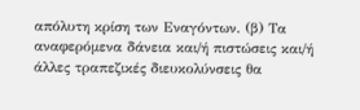απόλυτη κρίση των Εναγόντων. (β) Τα αναφερόμενα δάνεια και/ή πιστώσεις και/ή άλλες τραπεζικές διευκολύνσεις θα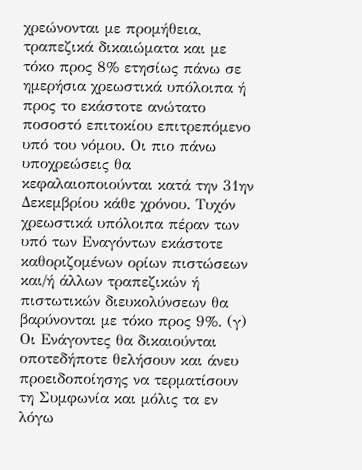χρεώνονται με προμήθεια, τραπεζικά δικαιώματα και με τόκο προς 8% ετησίως πάνω σε ημερήσια χρεωστικά υπόλοιπα ή προς το εκάστοτε ανώτατο ποσοστό επιτοκίου επιτρεπόμενο υπό του νόμου. Οι πιο πάνω υποχρεώσεις θα κεφαλαιοποιούνται κατά την 31ην Δεκεμβρίου κάθε χρόνου. Τυχόν χρεωστικά υπόλοιπα πέραν των υπό των Εναγόντων εκάστοτε καθοριζομένων ορίων πιστώσεων και/ή άλλων τραπεζικών ή πιστωτικών διευκολύνσεων θα βαρύνονται με τόκο προς 9%. (γ) Οι Ενάγοντες θα δικαιούνται οποτεδήποτε θελήσουν και άνευ προειδοποίησης να τερματίσουν τη Συμφωνία και μόλις τα εν λόγω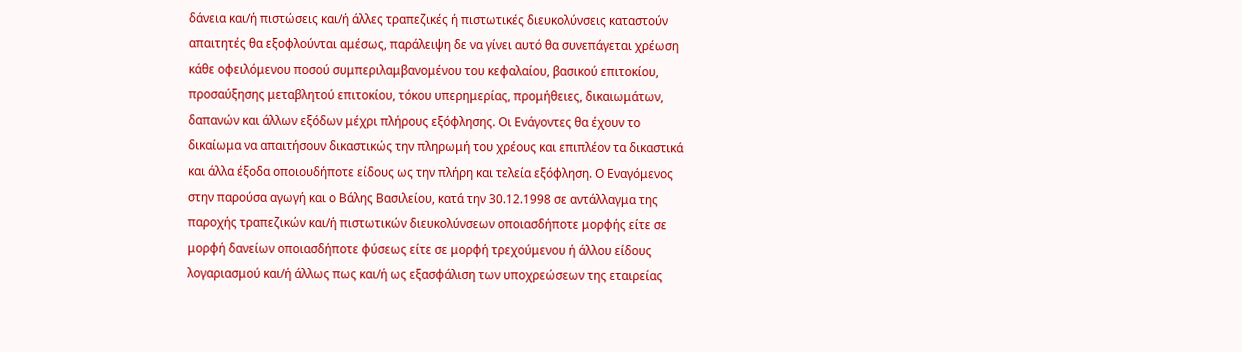δάνεια και/ή πιστώσεις και/ή άλλες τραπεζικές ή πιστωτικές διευκολύνσεις καταστούν απαιτητές θα εξοφλούνται αμέσως, παράλειψη δε να γίνει αυτό θα συνεπάγεται χρέωση κάθε οφειλόμενου ποσού συμπεριλαμβανομένου του κεφαλαίου, βασικού επιτοκίου, προσαύξησης μεταβλητού επιτοκίου, τόκου υπερημερίας, προμήθειες, δικαιωμάτων, δαπανών και άλλων εξόδων μέχρι πλήρους εξόφλησης. Οι Ενάγοντες θα έχουν το δικαίωμα να απαιτήσουν δικαστικώς την πληρωμή του χρέους και επιπλέον τα δικαστικά και άλλα έξοδα οποιουδήποτε είδους ως την πλήρη και τελεία εξόφληση. Ο Εναγόμενος στην παρούσα αγωγή και ο Βάλης Βασιλείου, κατά την 30.12.1998 σε αντάλλαγμα της παροχής τραπεζικών και/ή πιστωτικών διευκολύνσεων οποιασδήποτε μορφής είτε σε μορφή δανείων οποιασδήποτε φύσεως είτε σε μορφή τρεχούμενου ή άλλου είδους λογαριασμού και/ή άλλως πως και/ή ως εξασφάλιση των υποχρεώσεων της εταιρείας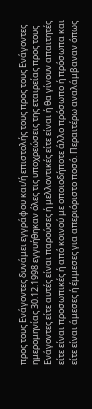προς τους Ενάγοντες δυνάμει εγγράφου και/ή επιστολής τους προς τους Ενάγοντες ημερομηνίας 30.12.1998 εγγυήθηκαν όλες τις υποχρεώσεις της εταιρείας προς τους Ενάγοντες είτε αυτές είναι παρούσες ή μελλοντικές είτε είναι ή θα γίνουν απαιτητές είτε είναι προσωπικές ή από κοινού με οποιοδήποτε άλλο πρόσωπο ή πρόσωπα και είτε είναι άμεσες ή έμμεσες για απεριόριστο ποσό. Περαιτέρω αναλάμβαναν όπως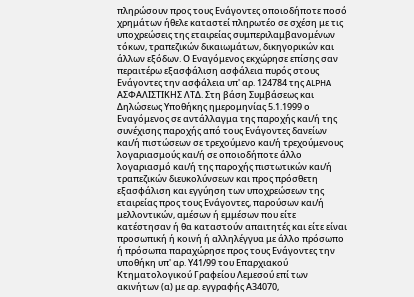πληρώσουν προς τους Ενάγοντες οποιοδήποτε ποσό χρημάτων ήθελε καταστεί πληρωτέο σε σχέση με τις υποχρεώσεις της εταιρείας συμπεριλαμβανομένων τόκων, τραπεζικών δικαιωμάτων, δικηγορικών και άλλων εξόδων. Ο Εναγόμενος εκχώρησε επίσης σαν περαιτέρω εξασφάλιση ασφάλεια πυρός στους Ενάγοντες την ασφάλεια υπ' αρ. 124784 της ALPHA ΑΣΦΑΛΙΣΤΙΚΗΣ ΛΤΔ. Στη βάση Συμβάσεως και Δηλώσεως Υποθήκης ημερομηνίας 5.1.1999 ο Εναγόμενος σε αντάλλαγμα της παροχής και/ή της συνέχισης παροχής από τους Ενάγοντες δανείων και/ή πιστώσεων σε τρεχούμενο και/ή τρεχούμενους λογαριασμούς και/ή σε οποιοδήποτε άλλο λογαριασμό και/ή της παροχής πιστωτικών και/ή τραπεζικών διευκολύνσεων και προς πρόσθετη εξασφάλιση και εγγύηση των υποχρεώσεων της εταιρείας προς τους Ενάγοντες, παρούσων και/ή μελλοντικών, αμέσων ή εμμέσων που είτε κατέστησαν ή θα καταστούν απαιτητές και είτε είναι προσωπική ή κοινή ή αλληλέγγυα με άλλο πρόσωπο ή πρόσωπα παραχώρησε προς τους Ενάγοντες την υποθήκη υπ' αρ. Υ41/99 του Επαρχιακού Κτηματολογικού Γραφείου Λεμεσού επί των ακινήτων (α) με αρ. εγγραφής Α34070,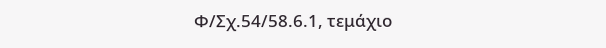Φ/Σχ.54/58.6.1, τεμάχιο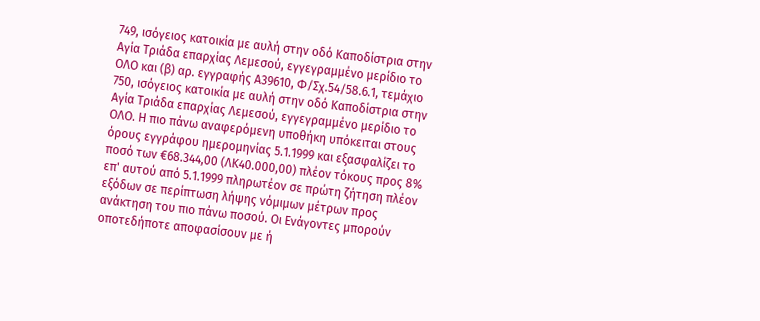749, ισόγειος κατοικία με αυλή στην οδό Καποδίστρια στην Αγία Τριάδα επαρχίας Λεμεσού, εγγεγραμμένο μερίδιο το ΟΛΟ και (β) αρ. εγγραφής Α39610, Φ/Σχ.54/58.6.1, τεμάχιο 750, ισόγειος κατοικία με αυλή στην οδό Καποδίστρια στην Αγία Τριάδα επαρχίας Λεμεσού, εγγεγραμμένο μερίδιο το ΟΛΟ. Η πιο πάνω αναφερόμενη υποθήκη υπόκειται στους όρους εγγράφου ημερομηνίας 5.1.1999 και εξασφαλίζει το ποσό των €68.344,00 (ΛΚ40.000,00) πλέον τόκους προς 8% επ' αυτού από 5.1.1999 πληρωτέον σε πρώτη ζήτηση πλέον εξόδων σε περίπτωση λήψης νόμιμων μέτρων προς ανάκτηση του πιο πάνω ποσού. Οι Ενάγοντες μπορούν οποτεδήποτε αποφασίσουν με ή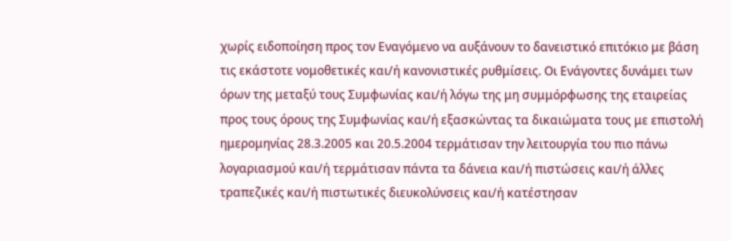χωρίς ειδοποίηση προς τον Εναγόμενο να αυξάνουν το δανειστικό επιτόκιο με βάση τις εκάστοτε νομοθετικές και/ή κανονιστικές ρυθμίσεις. Οι Ενάγοντες δυνάμει των όρων της μεταξύ τους Συμφωνίας και/ή λόγω της μη συμμόρφωσης της εταιρείας προς τους όρους της Συμφωνίας και/ή εξασκώντας τα δικαιώματα τους με επιστολή ημερομηνίας 28.3.2005 και 20.5.2004 τερμάτισαν την λειτουργία του πιο πάνω λογαριασμού και/ή τερμάτισαν πάντα τα δάνεια και/ή πιστώσεις και/ή άλλες τραπεζικές και/ή πιστωτικές διευκολύνσεις και/ή κατέστησαν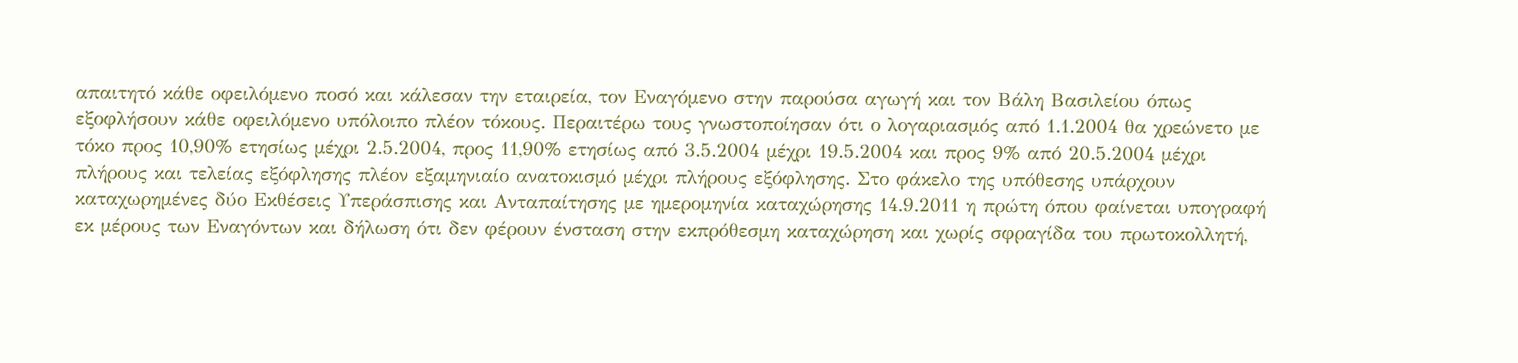απαιτητό κάθε οφειλόμενο ποσό και κάλεσαν την εταιρεία, τον Εναγόμενο στην παρούσα αγωγή και τον Βάλη Βασιλείου όπως εξοφλήσουν κάθε οφειλόμενο υπόλοιπο πλέον τόκους. Περαιτέρω τους γνωστοποίησαν ότι ο λογαριασμός από 1.1.2004 θα χρεώνετο με τόκο προς 10,90% ετησίως μέχρι 2.5.2004, προς 11,90% ετησίως από 3.5.2004 μέχρι 19.5.2004 και προς 9% από 20.5.2004 μέχρι πλήρους και τελείας εξόφλησης πλέον εξαμηνιαίο ανατοκισμό μέχρι πλήρους εξόφλησης. Στο φάκελο της υπόθεσης υπάρχουν καταχωρημένες δύο Εκθέσεις Υπεράσπισης και Ανταπαίτησης με ημερομηνία καταχώρησης 14.9.2011 η πρώτη όπου φαίνεται υπογραφή εκ μέρους των Εναγόντων και δήλωση ότι δεν φέρουν ένσταση στην εκπρόθεσμη καταχώρηση και χωρίς σφραγίδα του πρωτοκολλητή,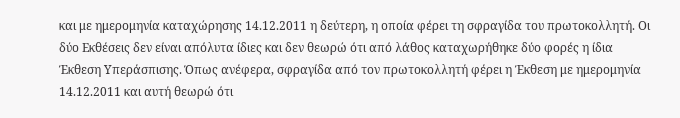και με ημερομηνία καταχώρησης 14.12.2011 η δεύτερη, η οποία φέρει τη σφραγίδα του πρωτοκολλητή. Οι δύο Εκθέσεις δεν είναι απόλυτα ίδιες και δεν θεωρώ ότι από λάθος καταχωρήθηκε δύο φορές η ίδια Έκθεση Υπεράσπισης. Όπως ανέφερα, σφραγίδα από τον πρωτοκολλητή φέρει η Έκθεση με ημερομηνία 14.12.2011 και αυτή θεωρώ ότι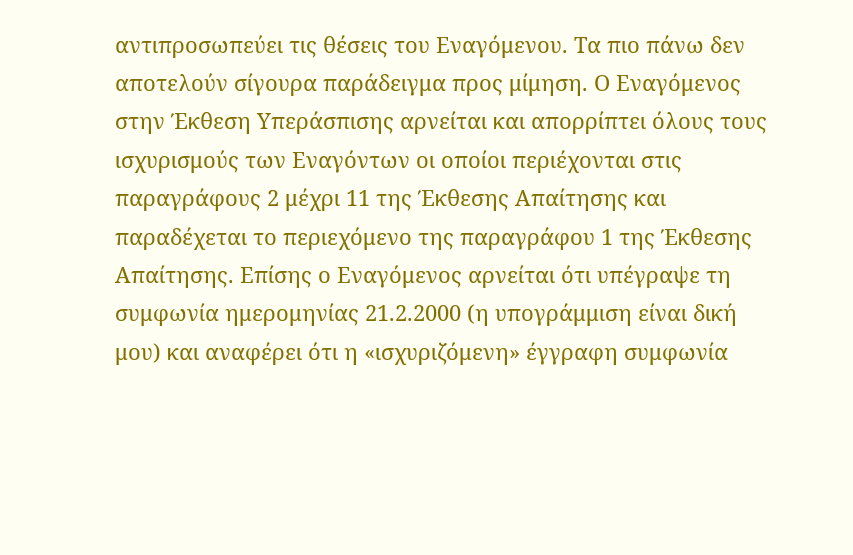αντιπροσωπεύει τις θέσεις του Εναγόμενου. Τα πιο πάνω δεν αποτελούν σίγουρα παράδειγμα προς μίμηση. Ο Εναγόμενος στην Έκθεση Υπεράσπισης αρνείται και απορρίπτει όλους τους ισχυρισμούς των Εναγόντων οι οποίοι περιέχονται στις παραγράφους 2 μέχρι 11 της Έκθεσης Απαίτησης και παραδέχεται το περιεχόμενο της παραγράφου 1 της Έκθεσης Απαίτησης. Επίσης ο Εναγόμενος αρνείται ότι υπέγραψε τη συμφωνία ημερομηνίας 21.2.2000 (η υπογράμμιση είναι δική μου) και αναφέρει ότι η «ισχυριζόμενη» έγγραφη συμφωνία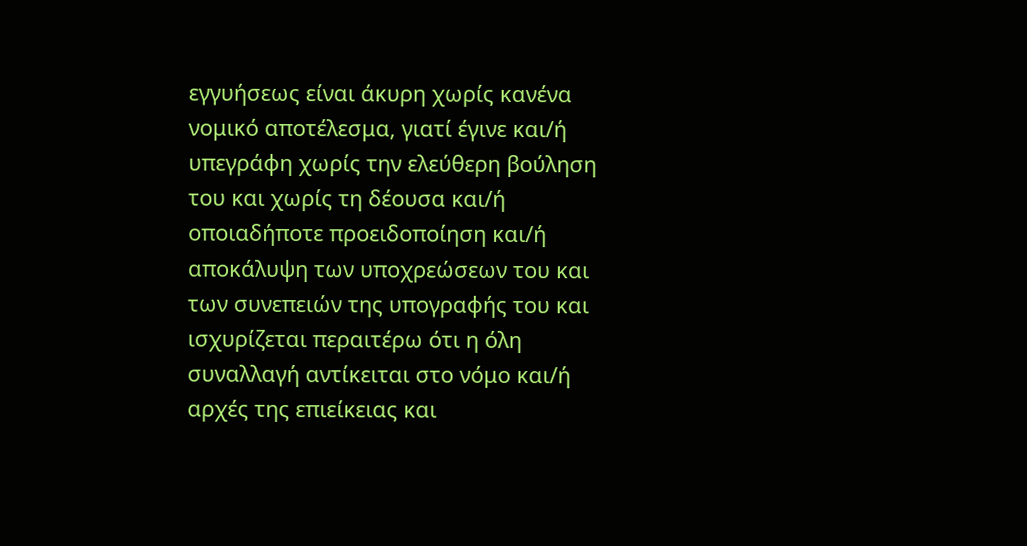εγγυήσεως είναι άκυρη χωρίς κανένα νομικό αποτέλεσμα, γιατί έγινε και/ή υπεγράφη χωρίς την ελεύθερη βούληση του και χωρίς τη δέουσα και/ή οποιαδήποτε προειδοποίηση και/ή αποκάλυψη των υποχρεώσεων του και των συνεπειών της υπογραφής του και ισχυρίζεται περαιτέρω ότι η όλη συναλλαγή αντίκειται στο νόμο και/ή αρχές της επιείκειας και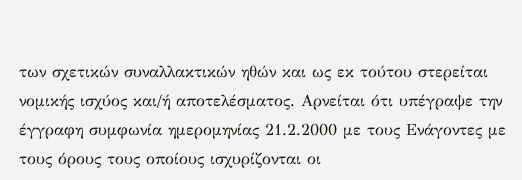των σχετικών συναλλακτικών ηθών και ως εκ τούτου στερείται νομικής ισχύος και/ή αποτελέσματος. Αρνείται ότι υπέγραψε την έγγραφη συμφωνία ημερομηνίας 21.2.2000 με τους Ενάγοντες με τους όρους τους οποίους ισχυρίζονται οι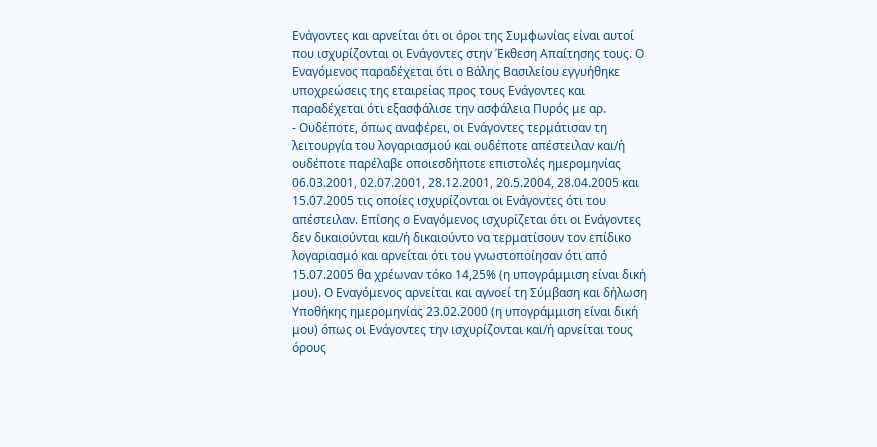Ενάγοντες και αρνείται ότι οι όροι της Συμφωνίας είναι αυτοί που ισχυρίζονται οι Ενάγοντες στην Έκθεση Απαίτησης τους. Ο Εναγόμενος παραδέχεται ότι ο Βάλης Βασιλείου εγγυήθηκε υποχρεώσεις της εταιρείας προς τους Ενάγοντες και παραδέχεται ότι εξασφάλισε την ασφάλεια Πυρός με αρ.
- Ουδέποτε, όπως αναφέρει, οι Ενάγοντες τερμάτισαν τη λειτουργία του λογαριασμού και ουδέποτε απέστειλαν και/ή ουδέποτε παρέλαβε οποιεσδήποτε επιστολές ημερομηνίας 06.03.2001, 02.07.2001, 28.12.2001, 20.5.2004, 28.04.2005 και 15.07.2005 τις οποίες ισχυρίζονται οι Ενάγοντες ότι του απέστειλαν. Επίσης ο Εναγόμενος ισχυρίζεται ότι οι Ενάγοντες δεν δικαιούνται και/ή δικαιούντο να τερματίσουν τον επίδικο λογαριασμό και αρνείται ότι του γνωστοποίησαν ότι από 15.07.2005 θα χρέωναν τόκο 14,25% (η υπογράμμιση είναι δική μου). Ο Εναγόμενος αρνείται και αγνοεί τη Σύμβαση και δήλωση Υποθήκης ημερομηνίας 23.02.2000 (η υπογράμμιση είναι δική μου) όπως οι Ενάγοντες την ισχυρίζονται και/ή αρνείται τους όρους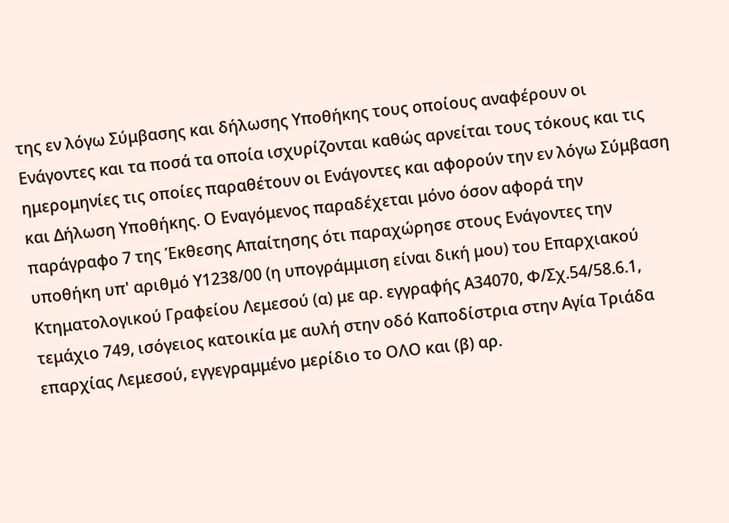της εν λόγω Σύμβασης και δήλωσης Υποθήκης τους οποίους αναφέρουν οι Ενάγοντες και τα ποσά τα οποία ισχυρίζονται καθώς αρνείται τους τόκους και τις ημερομηνίες τις οποίες παραθέτουν οι Ενάγοντες και αφορούν την εν λόγω Σύμβαση και Δήλωση Υποθήκης. Ο Εναγόμενος παραδέχεται μόνο όσον αφορά την παράγραφο 7 της Έκθεσης Απαίτησης ότι παραχώρησε στους Ενάγοντες την υποθήκη υπ' αριθμό Υ1238/00 (η υπογράμμιση είναι δική μου) του Επαρχιακού Κτηματολογικού Γραφείου Λεμεσού (α) με αρ. εγγραφής Α34070, Φ/Σχ.54/58.6.1, τεμάχιο 749, ισόγειος κατοικία με αυλή στην οδό Καποδίστρια στην Αγία Τριάδα επαρχίας Λεμεσού, εγγεγραμμένο μερίδιο το ΟΛΟ και (β) αρ.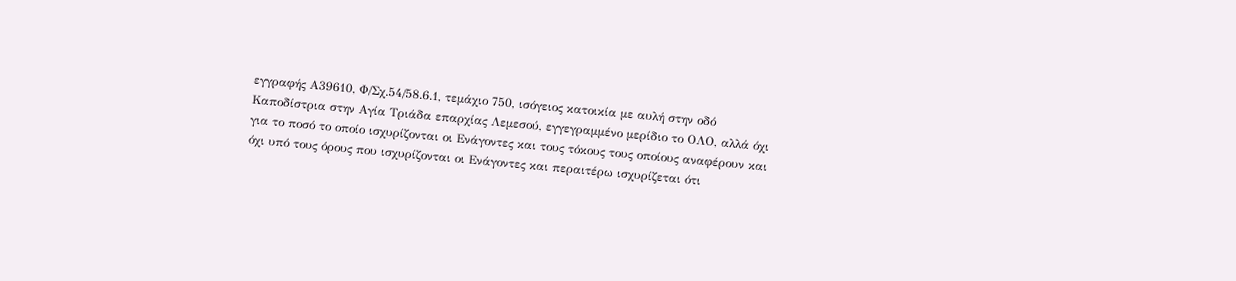εγγραφής Α39610, Φ/Σχ.54/58.6.1, τεμάχιο 750, ισόγειος κατοικία με αυλή στην οδό Καποδίστρια στην Αγία Τριάδα επαρχίας Λεμεσού, εγγεγραμμένο μερίδιο το ΟΛΟ, αλλά όχι για το ποσό το οποίο ισχυρίζονται οι Ενάγοντες και τους τόκους τους οποίους αναφέρουν και όχι υπό τους όρους που ισχυρίζονται οι Ενάγοντες και περαιτέρω ισχυρίζεται ότι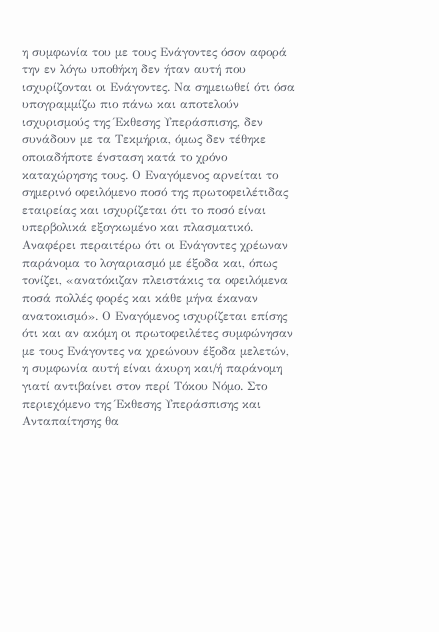η συμφωνία του με τους Ενάγοντες όσον αφορά την εν λόγω υποθήκη δεν ήταν αυτή που ισχυρίζονται οι Ενάγοντες. Να σημειωθεί ότι όσα υπογραμμίζω πιο πάνω και αποτελούν ισχυρισμούς της Έκθεσης Υπεράσπισης, δεν συνάδουν με τα Τεκμήρια, όμως δεν τέθηκε οποιαδήποτε ένσταση κατά το χρόνο καταχώρησης τους. Ο Εναγόμενος αρνείται το σημερινό οφειλόμενο ποσό της πρωτοφειλέτιδας εταιρείας και ισχυρίζεται ότι το ποσό είναι υπερβολικά εξογκωμένο και πλασματικό. Αναφέρει περαιτέρω ότι οι Ενάγοντες χρέωναν παράνομα το λογαριασμό με έξοδα και, όπως τονίζει, «ανατόκιζαν πλειστάκις τα οφειλόμενα ποσά πολλές φορές και κάθε μήνα έκαναν ανατοκισμό». Ο Εναγόμενος ισχυρίζεται επίσης ότι και αν ακόμη οι πρωτοφειλέτες συμφώνησαν με τους Ενάγοντες να χρεώνουν έξοδα μελετών, η συμφωνία αυτή είναι άκυρη και/ή παράνομη γιατί αντιβαίνει στον περί Τόκου Νόμο. Στο περιεχόμενο της Έκθεσης Υπεράσπισης και Ανταπαίτησης θα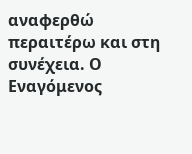αναφερθώ περαιτέρω και στη συνέχεια. Ο Εναγόμενος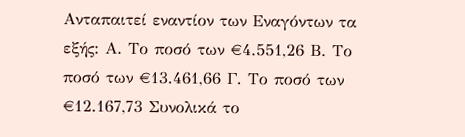Ανταπαιτεί εναντίον των Εναγόντων τα εξής: Α. Το ποσό των €4.551,26 Β. Το ποσό των €13.461,66 Γ. Το ποσό των €12.167,73 Συνολικά το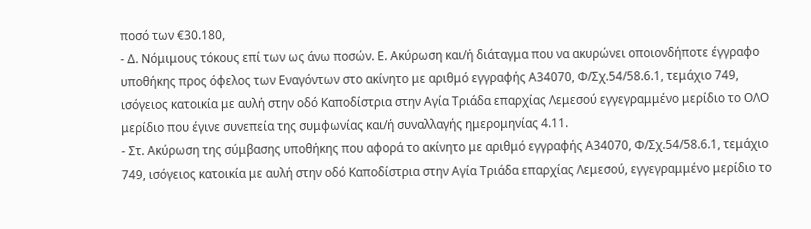ποσό των €30.180,
- Δ. Νόμιμους τόκους επί των ως άνω ποσών. Ε. Ακύρωση και/ή διάταγμα που να ακυρώνει οποιονδήποτε έγγραφο υποθήκης προς όφελος των Εναγόντων στο ακίνητο με αριθμό εγγραφής Α34070, Φ/Σχ.54/58.6.1, τεμάχιο 749, ισόγειος κατοικία με αυλή στην οδό Καποδίστρια στην Αγία Τριάδα επαρχίας Λεμεσού εγγεγραμμένο μερίδιο το ΟΛΟ μερίδιο που έγινε συνεπεία της συμφωνίας και/ή συναλλαγής ημερομηνίας 4.11.
- Στ. Ακύρωση της σύμβασης υποθήκης που αφορά το ακίνητο με αριθμό εγγραφής Α34070, Φ/Σχ.54/58.6.1, τεμάχιο 749, ισόγειος κατοικία με αυλή στην οδό Καποδίστρια στην Αγία Τριάδα επαρχίας Λεμεσού, εγγεγραμμένο μερίδιο το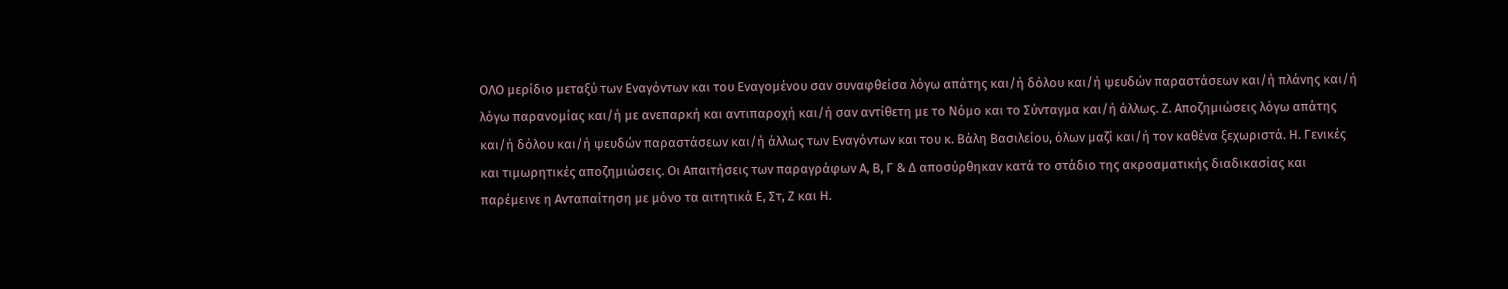ΟΛΟ μερίδιο μεταξύ των Εναγόντων και του Εναγομένου σαν συναφθείσα λόγω απάτης και/ή δόλου και/ή ψευδών παραστάσεων και/ή πλάνης και/ή λόγω παρανομίας και/ή με ανεπαρκή και αντιπαροχή και/ή σαν αντίθετη με το Νόμο και το Σύνταγμα και/ή άλλως. Ζ. Αποζημιώσεις λόγω απάτης και/ή δόλου και/ή ψευδών παραστάσεων και/ή άλλως των Εναγόντων και του κ. Βάλη Βασιλείου, όλων μαζί και/ή τον καθένα ξεχωριστά. Η. Γενικές και τιμωρητικές αποζημιώσεις. Οι Απαιτήσεις των παραγράφων Α, Β, Γ & Δ αποσύρθηκαν κατά το στάδιο της ακροαματικής διαδικασίας και παρέμεινε η Ανταπαίτηση με μόνο τα αιτητικά Ε, Στ, Ζ και Η.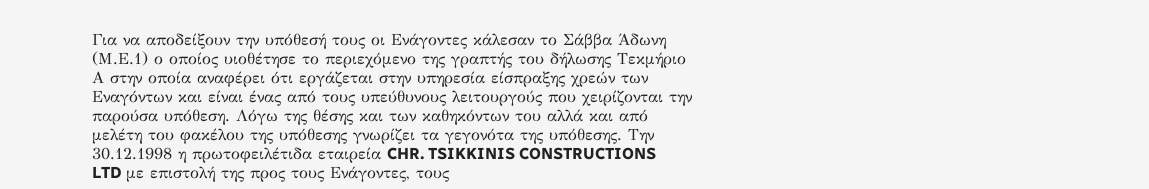Για να αποδείξουν την υπόθεσή τους οι Ενάγοντες κάλεσαν το Σάββα Άδωνη (Μ.Ε.1) ο οποίος υιοθέτησε το περιεχόμενο της γραπτής του δήλωσης Τεκμήριο Α στην οποία αναφέρει ότι εργάζεται στην υπηρεσία είσπραξης χρεών των Εναγόντων και είναι ένας από τους υπεύθυνους λειτουργούς που χειρίζονται την παρούσα υπόθεση. Λόγω της θέσης και των καθηκόντων του αλλά και από μελέτη του φακέλου της υπόθεσης γνωρίζει τα γεγονότα της υπόθεσης. Την 30.12.1998 η πρωτοφειλέτιδα εταιρεία CHR. TSIKKINIS CONSTRUCTIONS LTD με επιστολή της προς τους Ενάγοντες, τους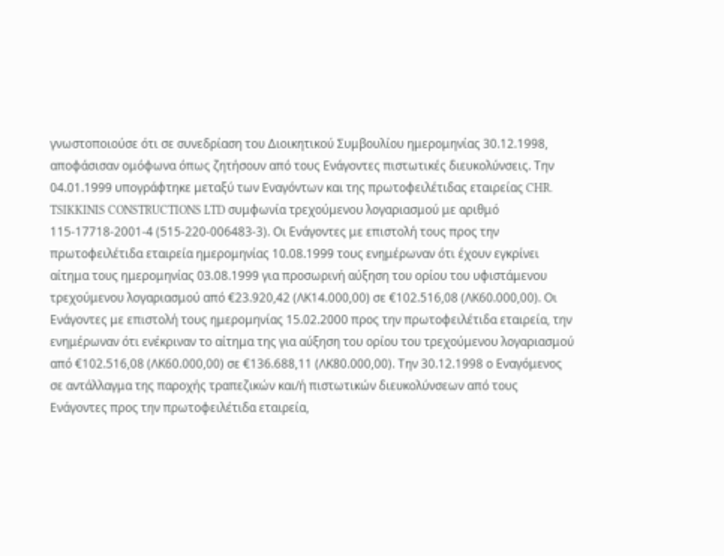γνωστοποιούσε ότι σε συνεδρίαση του Διοικητικού Συμβουλίου ημερομηνίας 30.12.1998, αποφάσισαν ομόφωνα όπως ζητήσουν από τους Ενάγοντες πιστωτικές διευκολύνσεις. Την 04.01.1999 υπογράφτηκε μεταξύ των Εναγόντων και της πρωτοφειλέτιδας εταιρείας CHR. TSIKKINIS CONSTRUCTIONS LTD συμφωνία τρεχούμενου λογαριασμού με αριθμό 115-17718-2001-4 (515-220-006483-3). Οι Ενάγοντες με επιστολή τους προς την πρωτοφειλέτιδα εταιρεία ημερομηνίας 10.08.1999 τους ενημέρωναν ότι έχουν εγκρίνει αίτημα τους ημερομηνίας 03.08.1999 για προσωρινή αύξηση του ορίου του υφιστάμενου τρεχούμενου λογαριασμού από €23.920,42 (ΛΚ14.000,00) σε €102.516,08 (ΛΚ60.000,00). Οι Ενάγοντες με επιστολή τους ημερομηνίας 15.02.2000 προς την πρωτοφειλέτιδα εταιρεία, την ενημέρωναν ότι ενέκριναν το αίτημα της για αύξηση του ορίου του τρεχούμενου λογαριασμού από €102.516,08 (ΛΚ60.000,00) σε €136.688,11 (ΛΚ80.000,00). Την 30.12.1998 ο Εναγόμενος σε αντάλλαγμα της παροχής τραπεζικών και/ή πιστωτικών διευκολύνσεων από τους Ενάγοντες προς την πρωτοφειλέτιδα εταιρεία,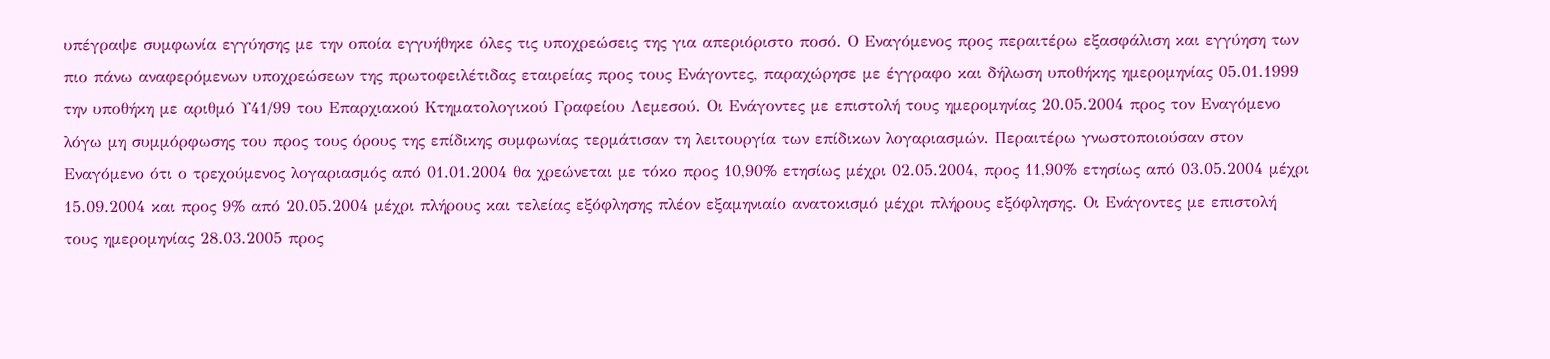υπέγραψε συμφωνία εγγύησης με την οποία εγγυήθηκε όλες τις υποχρεώσεις της για απεριόριστο ποσό. Ο Εναγόμενος προς περαιτέρω εξασφάλιση και εγγύηση των πιο πάνω αναφερόμενων υποχρεώσεων της πρωτοφειλέτιδας εταιρείας προς τους Ενάγοντες, παραχώρησε με έγγραφο και δήλωση υποθήκης ημερομηνίας 05.01.1999 την υποθήκη με αριθμό Υ41/99 του Επαρχιακού Κτηματολογικού Γραφείου Λεμεσού. Οι Ενάγοντες με επιστολή τους ημερομηνίας 20.05.2004 προς τον Εναγόμενο λόγω μη συμμόρφωσης του προς τους όρους της επίδικης συμφωνίας τερμάτισαν τη λειτουργία των επίδικων λογαριασμών. Περαιτέρω γνωστοποιούσαν στον Εναγόμενο ότι ο τρεχούμενος λογαριασμός από 01.01.2004 θα χρεώνεται με τόκο προς 10,90% ετησίως μέχρι 02.05.2004, προς 11,90% ετησίως από 03.05.2004 μέχρι 15.09.2004 και προς 9% από 20.05.2004 μέχρι πλήρους και τελείας εξόφλησης πλέον εξαμηνιαίο ανατοκισμό μέχρι πλήρους εξόφλησης. Οι Ενάγοντες με επιστολή τους ημερομηνίας 28.03.2005 προς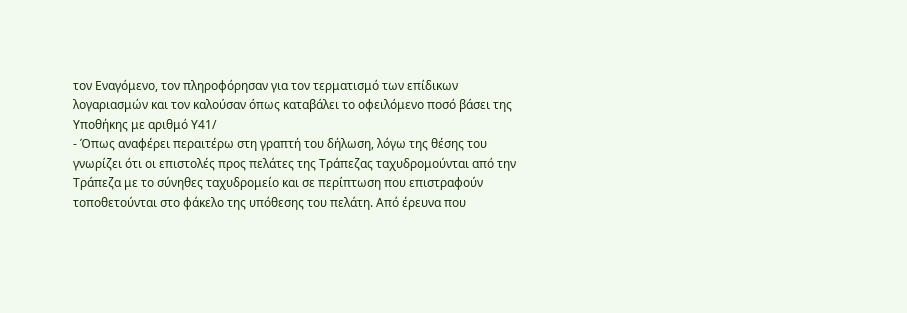τον Εναγόμενο, τον πληροφόρησαν για τον τερματισμό των επίδικων λογαριασμών και τον καλούσαν όπως καταβάλει το οφειλόμενο ποσό βάσει της Υποθήκης με αριθμό Υ41/
- Όπως αναφέρει περαιτέρω στη γραπτή του δήλωση, λόγω της θέσης του γνωρίζει ότι οι επιστολές προς πελάτες της Τράπεζας ταχυδρομούνται από την Τράπεζα με το σύνηθες ταχυδρομείο και σε περίπτωση που επιστραφούν τοποθετούνται στο φάκελο της υπόθεσης του πελάτη. Από έρευνα που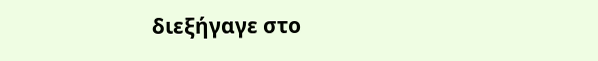διεξήγαγε στο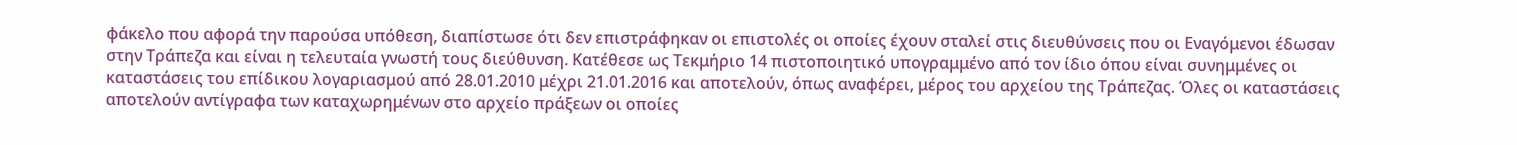φάκελο που αφορά την παρούσα υπόθεση, διαπίστωσε ότι δεν επιστράφηκαν οι επιστολές οι οποίες έχουν σταλεί στις διευθύνσεις που οι Εναγόμενοι έδωσαν στην Τράπεζα και είναι η τελευταία γνωστή τους διεύθυνση. Κατέθεσε ως Τεκμήριο 14 πιστοποιητικό υπογραμμένο από τον ίδιο όπου είναι συνημμένες οι καταστάσεις του επίδικου λογαριασμού από 28.01.2010 μέχρι 21.01.2016 και αποτελούν, όπως αναφέρει, μέρος του αρχείου της Τράπεζας. Όλες οι καταστάσεις αποτελούν αντίγραφα των καταχωρημένων στο αρχείο πράξεων οι οποίες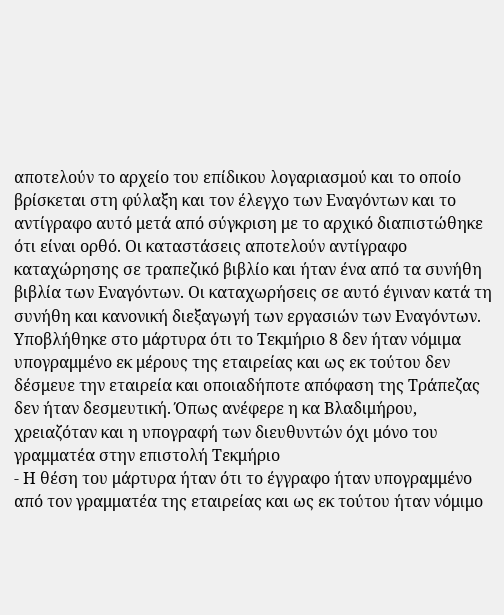αποτελούν το αρχείο του επίδικου λογαριασμού και το οποίο βρίσκεται στη φύλαξη και τον έλεγχο των Εναγόντων και το αντίγραφο αυτό μετά από σύγκριση με το αρχικό διαπιστώθηκε ότι είναι ορθό. Οι καταστάσεις αποτελούν αντίγραφο καταχώρησης σε τραπεζικό βιβλίο και ήταν ένα από τα συνήθη βιβλία των Εναγόντων. Οι καταχωρήσεις σε αυτό έγιναν κατά τη συνήθη και κανονική διεξαγωγή των εργασιών των Εναγόντων. Υποβλήθηκε στο μάρτυρα ότι το Τεκμήριο 8 δεν ήταν νόμιμα υπογραμμένο εκ μέρους της εταιρείας και ως εκ τούτου δεν δέσμευε την εταιρεία και οποιαδήποτε απόφαση της Τράπεζας δεν ήταν δεσμευτική. Όπως ανέφερε η κα Βλαδιμήρου, χρειαζόταν και η υπογραφή των διευθυντών όχι μόνο του γραμματέα στην επιστολή Τεκμήριο
- Η θέση του μάρτυρα ήταν ότι το έγγραφο ήταν υπογραμμένο από τον γραμματέα της εταιρείας και ως εκ τούτου ήταν νόμιμο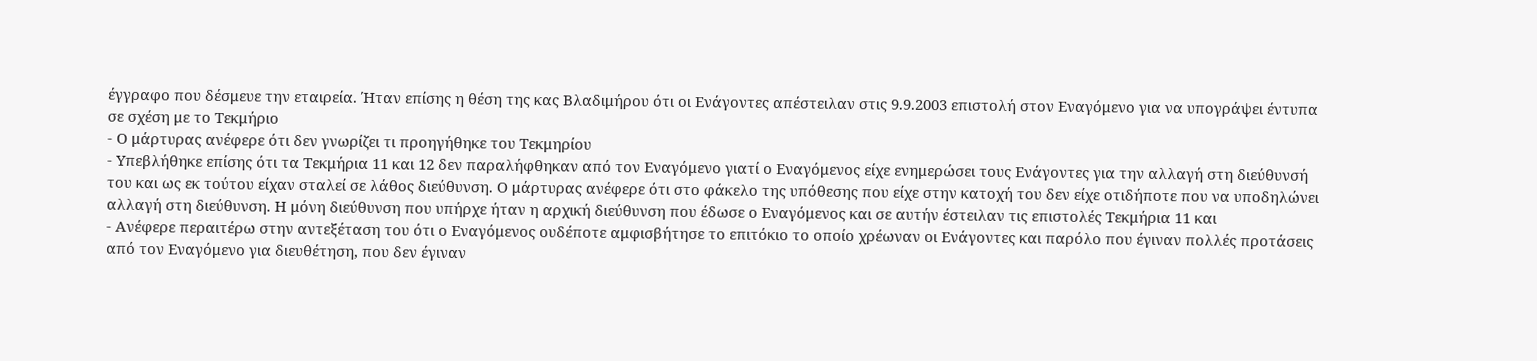έγγραφο που δέσμευε την εταιρεία. Ήταν επίσης η θέση της κας Βλαδιμήρου ότι οι Ενάγοντες απέστειλαν στις 9.9.2003 επιστολή στον Εναγόμενο για να υπογράψει έντυπα σε σχέση με το Τεκμήριο
- Ο μάρτυρας ανέφερε ότι δεν γνωρίζει τι προηγήθηκε του Τεκμηρίου
- Υπεβλήθηκε επίσης ότι τα Τεκμήρια 11 και 12 δεν παραλήφθηκαν από τον Εναγόμενο γιατί ο Εναγόμενος είχε ενημερώσει τους Ενάγοντες για την αλλαγή στη διεύθυνσή του και ως εκ τούτου είχαν σταλεί σε λάθος διεύθυνση. Ο μάρτυρας ανέφερε ότι στο φάκελο της υπόθεσης που είχε στην κατοχή του δεν είχε οτιδήποτε που να υποδηλώνει αλλαγή στη διεύθυνση. Η μόνη διεύθυνση που υπήρχε ήταν η αρχική διεύθυνση που έδωσε ο Εναγόμενος και σε αυτήν έστειλαν τις επιστολές Τεκμήρια 11 και
- Ανέφερε περαιτέρω στην αντεξέταση του ότι ο Εναγόμενος ουδέποτε αμφισβήτησε το επιτόκιο το οποίο χρέωναν οι Ενάγοντες και παρόλο που έγιναν πολλές προτάσεις από τον Εναγόμενο για διευθέτηση, που δεν έγιναν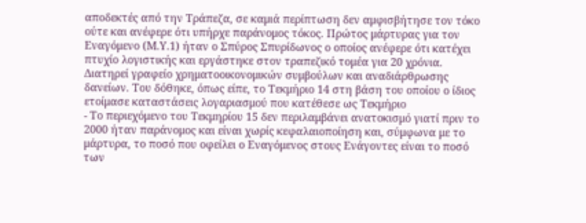αποδεκτές από την Τράπεζα, σε καμιά περίπτωση δεν αμφισβήτησε τον τόκο ούτε και ανέφερε ότι υπήρχε παράνομος τόκος. Πρώτος μάρτυρας για τον Εναγόμενο (Μ.Υ.1) ήταν ο Σπύρος Σπυρίδωνος ο οποίος ανέφερε ότι κατέχει πτυχίο λογιστικής και εργάστηκε στον τραπεζικό τομέα για 20 χρόνια. Διατηρεί γραφείο χρηματοοικονομικών συμβούλων και αναδιάρθρωσης δανείων. Του δόθηκε, όπως είπε, το Τεκμήριο 14 στη βάση του οποίου ο ίδιος ετοίμασε καταστάσεις λογαριασμού που κατέθεσε ως Τεκμήριο
- Το περιεχόμενο του Τεκμηρίου 15 δεν περιλαμβάνει ανατοκισμό γιατί πριν το 2000 ήταν παράνομος και είναι χωρίς κεφαλαιοποίηση και, σύμφωνα με το μάρτυρα, το ποσό που οφείλει ο Εναγόμενος στους Ενάγοντες είναι το ποσό των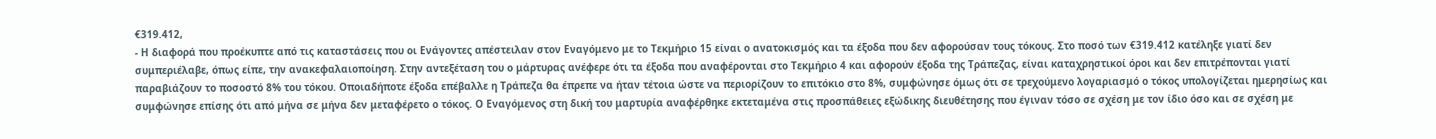€319.412,
- Η διαφορά που προέκυπτε από τις καταστάσεις που οι Ενάγοντες απέστειλαν στον Εναγόμενο με το Τεκμήριο 15 είναι ο ανατοκισμός και τα έξοδα που δεν αφορούσαν τους τόκους. Στο ποσό των €319.412 κατέληξε γιατί δεν συμπεριέλαβε, όπως είπε, την ανακεφαλαιοποίηση. Στην αντεξέταση του ο μάρτυρας ανέφερε ότι τα έξοδα που αναφέρονται στο Τεκμήριο 4 και αφορούν έξοδα της Τράπεζας, είναι καταχρηστικοί όροι και δεν επιτρέπονται γιατί παραβιάζουν το ποσοστό 8% του τόκου. Οποιαδήποτε έξοδα επέβαλλε η Τράπεζα θα έπρεπε να ήταν τέτοια ώστε να περιορίζουν το επιτόκιο στο 8%, συμφώνησε όμως ότι σε τρεχούμενο λογαριασμό ο τόκος υπολογίζεται ημερησίως και συμφώνησε επίσης ότι από μήνα σε μήνα δεν μεταφέρετο ο τόκος. Ο Εναγόμενος στη δική του μαρτυρία αναφέρθηκε εκτεταμένα στις προσπάθειες εξώδικης διευθέτησης που έγιναν τόσο σε σχέση με τον ίδιο όσο και σε σχέση με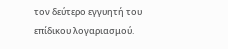τον δεύτερο εγγυητή του επίδικου λογαριασμού.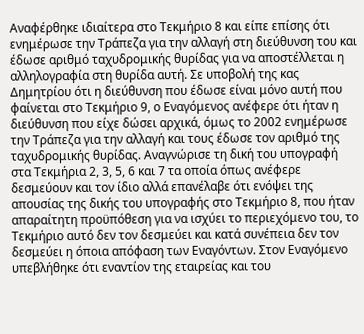Αναφέρθηκε ιδιαίτερα στο Τεκμήριο 8 και είπε επίσης ότι ενημέρωσε την Τράπεζα για την αλλαγή στη διεύθυνση του και έδωσε αριθμό ταχυδρομικής θυρίδας για να αποστέλλεται η αλληλογραφία στη θυρίδα αυτή. Σε υποβολή της κας Δημητρίου ότι η διεύθυνση που έδωσε είναι μόνο αυτή που φαίνεται στο Τεκμήριο 9, ο Εναγόμενος ανέφερε ότι ήταν η διεύθυνση που είχε δώσει αρχικά, όμως το 2002 ενημέρωσε την Τράπεζα για την αλλαγή και τους έδωσε τον αριθμό της ταχυδρομικής θυρίδας. Αναγνώρισε τη δική του υπογραφή στα Τεκμήρια 2, 3, 5, 6 και 7 τα οποία όπως ανέφερε δεσμεύουν και τον ίδιο αλλά επανέλαβε ότι ενόψει της απουσίας της δικής του υπογραφής στο Τεκμήριο 8, που ήταν απαραίτητη προϋπόθεση για να ισχύει το περιεχόμενο του, το Τεκμήριο αυτό δεν τον δεσμεύει και κατά συνέπεια δεν τον δεσμεύει η όποια απόφαση των Εναγόντων. Στον Εναγόμενο υπεβλήθηκε ότι εναντίον της εταιρείας και του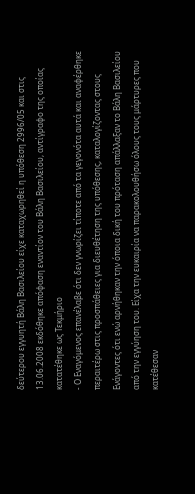δεύτερου εγγυητή Βάλη Βασιλείου είχε καταχωρηθεί η υπόθεση 2996/05 και στις 13.06.2008 εκδόθηκε απόφαση εναντίον του Βάλη Βασιλείου, αντίγραφο της οποίας κατατέθηκε ως Τεκμήριο
- Ο Εναγόμενος επανέλαβε ότι δεν γνωρίζει τίποτε από τα γεγονότα αυτά και αναφέρθηκε περαιτέρω στις προσπάθειες για διευθέτηση της υπόθεσης, καταλογίζοντας στους Ενάγοντες ότι ενώ αρνήθηκαν την όποια δική του πρόταση απάλλαξαν το Βάλη Βασιλείου από την εγγύηση του. Είχα την ευκαιρία να παρακολουθήσω όλους τους μάρτυρες που κατέθεσαν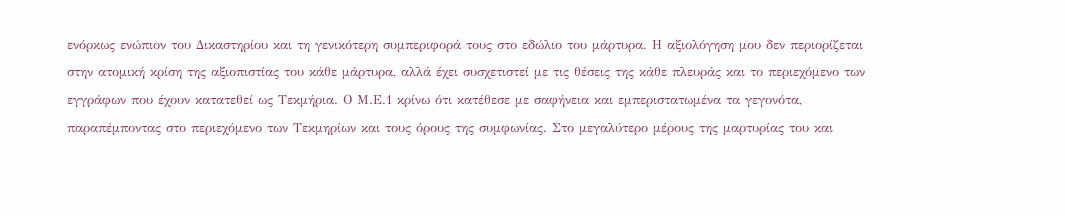ενόρκως ενώπιον του Δικαστηρίου και τη γενικότερη συμπεριφορά τους στο εδώλιο του μάρτυρα. Η αξιολόγηση μου δεν περιορίζεται στην ατομική κρίση της αξιοπιστίας του κάθε μάρτυρα, αλλά έχει συσχετιστεί με τις θέσεις της κάθε πλευράς και το περιεχόμενο των εγγράφων που έχουν κατατεθεί ως Τεκμήρια. Ο Μ.Ε.1 κρίνω ότι κατέθεσε με σαφήνεια και εμπεριστατωμένα τα γεγονότα, παραπέμποντας στο περιεχόμενο των Τεκμηρίων και τους όρους της συμφωνίας. Στο μεγαλύτερο μέρους της μαρτυρίας του και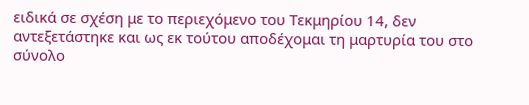ειδικά σε σχέση με το περιεχόμενο του Τεκμηρίου 14, δεν αντεξετάστηκε και ως εκ τούτου αποδέχομαι τη μαρτυρία του στο σύνολο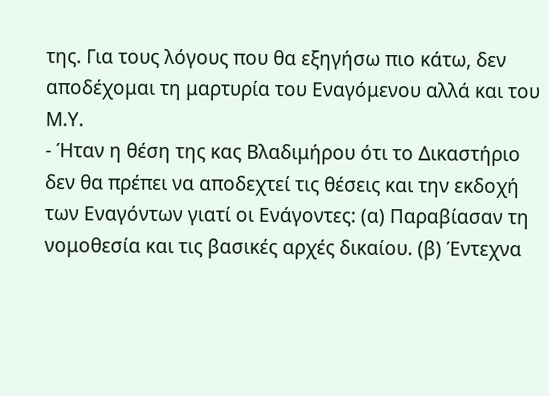της. Για τους λόγους που θα εξηγήσω πιο κάτω, δεν αποδέχομαι τη μαρτυρία του Εναγόμενου αλλά και του Μ.Υ.
- Ήταν η θέση της κας Βλαδιμήρου ότι το Δικαστήριο δεν θα πρέπει να αποδεχτεί τις θέσεις και την εκδοχή των Εναγόντων γιατί οι Ενάγοντες: (α) Παραβίασαν τη νομοθεσία και τις βασικές αρχές δικαίου. (β) Έντεχνα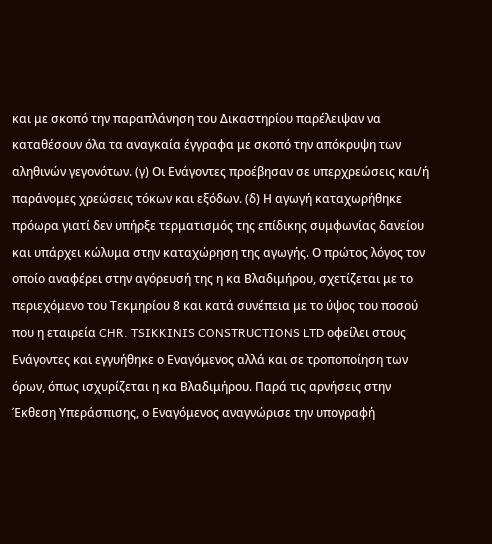και με σκοπό την παραπλάνηση του Δικαστηρίου παρέλειψαν να καταθέσουν όλα τα αναγκαία έγγραφα με σκοπό την απόκρυψη των αληθινών γεγονότων. (γ) Οι Ενάγοντες προέβησαν σε υπερχρεώσεις και/ή παράνομες χρεώσεις τόκων και εξόδων. (δ) Η αγωγή καταχωρήθηκε πρόωρα γιατί δεν υπήρξε τερματισμός της επίδικης συμφωνίας δανείου και υπάρχει κώλυμα στην καταχώρηση της αγωγής. Ο πρώτος λόγος τον οποίο αναφέρει στην αγόρευσή της η κα Βλαδιμήρου, σχετίζεται με το περιεχόμενο του Τεκμηρίου 8 και κατά συνέπεια με το ύψος του ποσού που η εταιρεία CHR. TSIKKINIS CONSTRUCTIONS LTD οφείλει στους Ενάγοντες και εγγυήθηκε ο Εναγόμενος αλλά και σε τροποποίηση των όρων, όπως ισχυρίζεται η κα Βλαδιμήρου. Παρά τις αρνήσεις στην Έκθεση Υπεράσπισης, ο Εναγόμενος αναγνώρισε την υπογραφή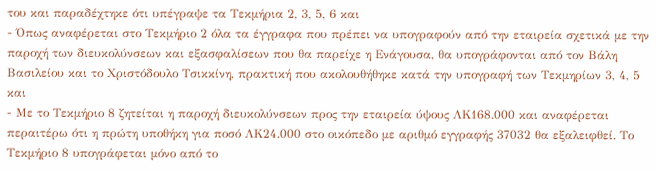του και παραδέχτηκε ότι υπέγραψε τα Τεκμήρια 2, 3, 5, 6 και
- Όπως αναφέρεται στο Τεκμήριο 2 όλα τα έγγραφα που πρέπει να υπογραφούν από την εταιρεία σχετικά με την παροχή των διευκολύνσεων και εξασφαλίσεων που θα παρείχε η Ενάγουσα, θα υπογράφονται από τον Βάλη Βασιλείου και το Χριστόδουλο Τσικκίνη, πρακτική που ακολουθήθηκε κατά την υπογραφή των Τεκμηρίων 3, 4, 5 και
- Με το Τεκμήριο 8 ζητείται η παροχή διευκολύνσεων προς την εταιρεία ύψους ΛΚ168.000 και αναφέρεται περαιτέρω ότι η πρώτη υποθήκη για ποσό ΛΚ24.000 στο οικόπεδο με αριθμό εγγραφής 37032 θα εξαλειφθεί. Το Τεκμήριο 8 υπογράφεται μόνο από το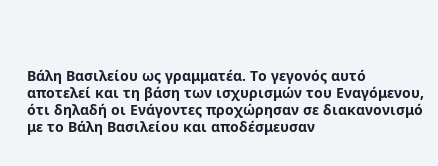Βάλη Βασιλείου ως γραμματέα. Το γεγονός αυτό αποτελεί και τη βάση των ισχυρισμών του Εναγόμενου, ότι δηλαδή οι Ενάγοντες προχώρησαν σε διακανονισμό με το Βάλη Βασιλείου και αποδέσμευσαν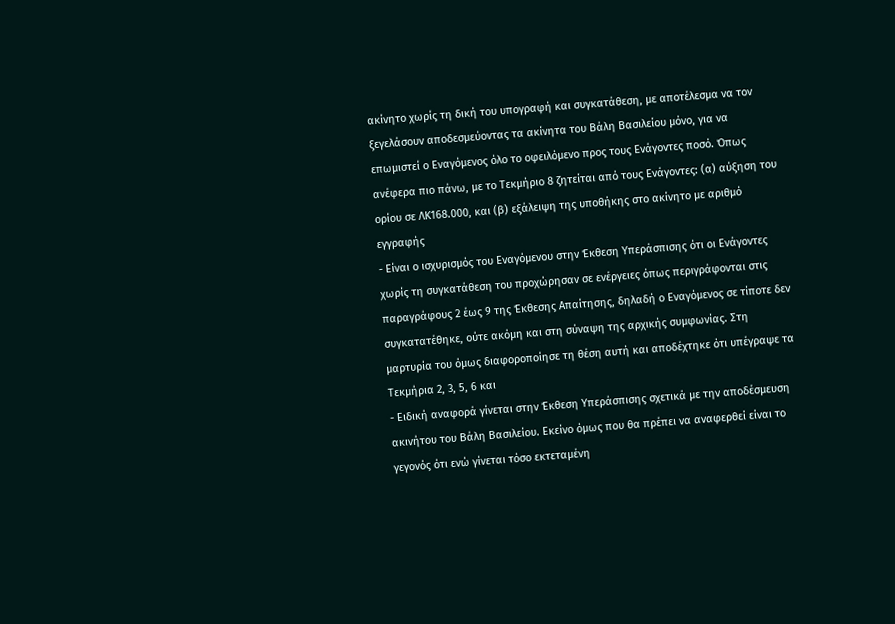ακίνητο χωρίς τη δική του υπογραφή και συγκατάθεση, με αποτέλεσμα να τον ξεγελάσουν αποδεσμεύοντας τα ακίνητα του Βάλη Βασιλείου μόνο, για να επωμιστεί ο Εναγόμενος όλο το οφειλόμενο προς τους Ενάγοντες ποσό. Όπως ανέφερα πιο πάνω, με το Τεκμήριο 8 ζητείται από τους Ενάγοντες: (α) αύξηση του ορίου σε ΛΚ168.000, και (β) εξάλειψη της υποθήκης στο ακίνητο με αριθμό εγγραφής
- Είναι ο ισχυρισμός του Εναγόμενου στην Έκθεση Υπεράσπισης ότι οι Ενάγοντες χωρίς τη συγκατάθεση του προχώρησαν σε ενέργειες όπως περιγράφονται στις παραγράφους 2 έως 9 της Έκθεσης Απαίτησης, δηλαδή ο Εναγόμενος σε τίποτε δεν συγκατατέθηκε, ούτε ακόμη και στη σύναψη της αρχικής συμφωνίας. Στη μαρτυρία του όμως διαφοροποίησε τη θέση αυτή και αποδέχτηκε ότι υπέγραψε τα Τεκμήρια 2, 3, 5, 6 και
- Ειδική αναφορά γίνεται στην Έκθεση Υπεράσπισης σχετικά με την αποδέσμευση ακινήτου του Βάλη Βασιλείου. Εκείνο όμως που θα πρέπει να αναφερθεί είναι το γεγονός ότι ενώ γίνεται τόσο εκτεταμένη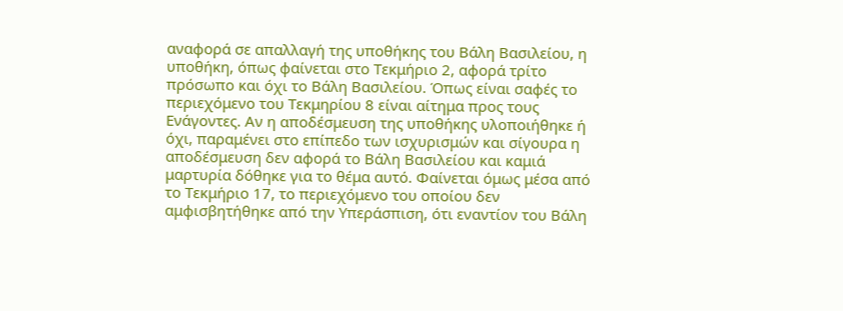αναφορά σε απαλλαγή της υποθήκης του Βάλη Βασιλείου, η υποθήκη, όπως φαίνεται στο Τεκμήριο 2, αφορά τρίτο πρόσωπο και όχι το Βάλη Βασιλείου. Όπως είναι σαφές το περιεχόμενο του Τεκμηρίου 8 είναι αίτημα προς τους Ενάγοντες. Αν η αποδέσμευση της υποθήκης υλοποιήθηκε ή όχι, παραμένει στο επίπεδο των ισχυρισμών και σίγουρα η αποδέσμευση δεν αφορά το Βάλη Βασιλείου και καμιά μαρτυρία δόθηκε για το θέμα αυτό. Φαίνεται όμως μέσα από το Τεκμήριο 17, το περιεχόμενο του οποίου δεν αμφισβητήθηκε από την Υπεράσπιση, ότι εναντίον του Βάλη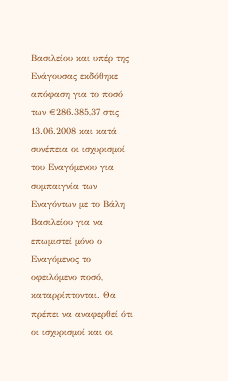Βασιλείου και υπέρ της Ενάγουσας εκδόθηκε απόφαση για το ποσό των €286.385,37 στις 13.06.2008 και κατά συνέπεια οι ισχυρισμοί του Εναγόμενου για συμπαιγνία των Εναγόντων με το Βάλη Βασιλείου για να επωμιστεί μόνο ο Εναγόμενος το οφειλόμενο ποσό, καταρρίπτονται. Θα πρέπει να αναφερθεί ότι οι ισχυρισμοί και οι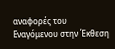αναφορές του Εναγόμενου στην Έκθεση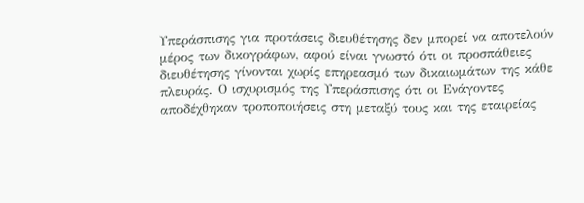Υπεράσπισης για προτάσεις διευθέτησης δεν μπορεί να αποτελούν μέρος των δικογράφων, αφού είναι γνωστό ότι οι προσπάθειες διευθέτησης γίνονται χωρίς επηρεασμό των δικαιωμάτων της κάθε πλευράς. Ο ισχυρισμός της Υπεράσπισης ότι οι Ενάγοντες αποδέχθηκαν τροποποιήσεις στη μεταξύ τους και της εταιρείας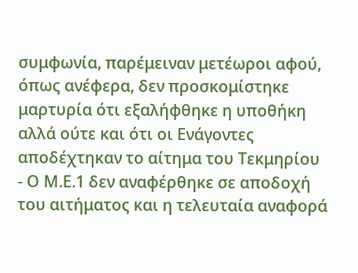συμφωνία, παρέμειναν μετέωροι αφού, όπως ανέφερα, δεν προσκομίστηκε μαρτυρία ότι εξαλήφθηκε η υποθήκη αλλά ούτε και ότι οι Ενάγοντες αποδέχτηκαν το αίτημα του Τεκμηρίου
- Ο Μ.Ε.1 δεν αναφέρθηκε σε αποδοχή του αιτήματος και η τελευταία αναφορά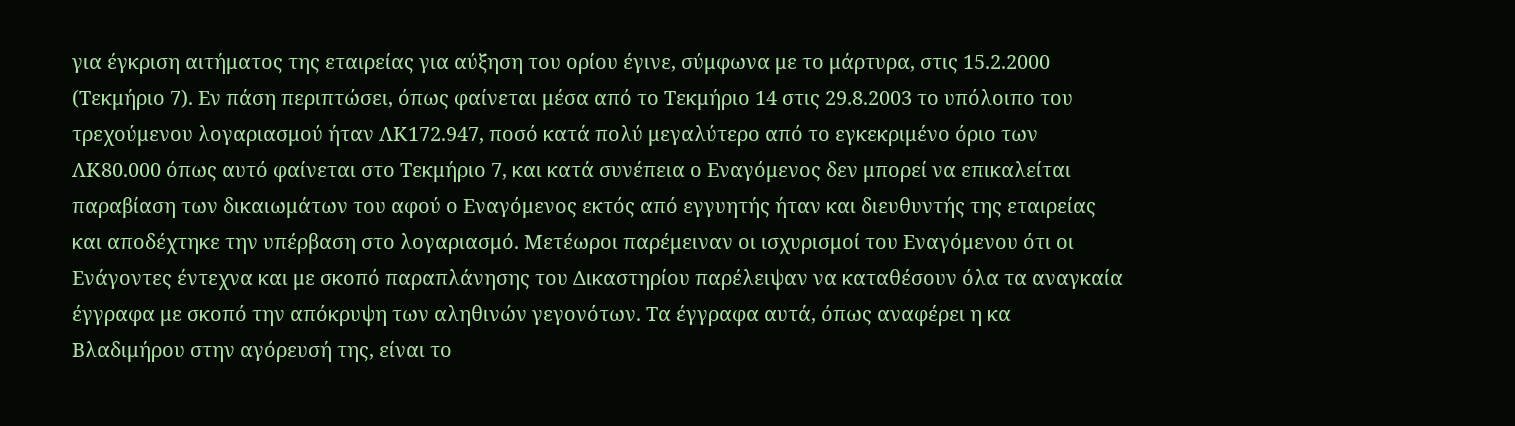για έγκριση αιτήματος της εταιρείας για αύξηση του ορίου έγινε, σύμφωνα με το μάρτυρα, στις 15.2.2000 (Τεκμήριο 7). Εν πάση περιπτώσει, όπως φαίνεται μέσα από το Τεκμήριο 14 στις 29.8.2003 το υπόλοιπο του τρεχούμενου λογαριασμού ήταν ΛΚ172.947, ποσό κατά πολύ μεγαλύτερο από το εγκεκριμένο όριο των ΛΚ80.000 όπως αυτό φαίνεται στο Τεκμήριο 7, και κατά συνέπεια ο Εναγόμενος δεν μπορεί να επικαλείται παραβίαση των δικαιωμάτων του αφού ο Εναγόμενος εκτός από εγγυητής ήταν και διευθυντής της εταιρείας και αποδέχτηκε την υπέρβαση στο λογαριασμό. Μετέωροι παρέμειναν οι ισχυρισμοί του Εναγόμενου ότι οι Ενάγοντες έντεχνα και με σκοπό παραπλάνησης του Δικαστηρίου παρέλειψαν να καταθέσουν όλα τα αναγκαία έγγραφα με σκοπό την απόκρυψη των αληθινών γεγονότων. Τα έγγραφα αυτά, όπως αναφέρει η κα Βλαδιμήρου στην αγόρευσή της, είναι το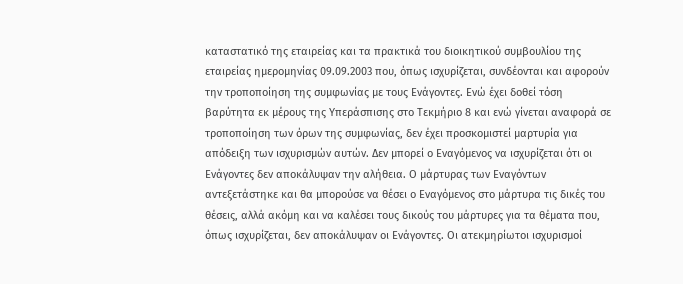καταστατικό της εταιρείας και τα πρακτικά του διοικητικού συμβουλίου της εταιρείας ημερομηνίας 09.09.2003 που, όπως ισχυρίζεται, συνδέονται και αφορούν την τροποποίηση της συμφωνίας με τους Ενάγοντες. Ενώ έχει δοθεί τόση βαρύτητα εκ μέρους της Υπεράσπισης στο Τεκμήριο 8 και ενώ γίνεται αναφορά σε τροποποίηση των όρων της συμφωνίας, δεν έχει προσκομιστεί μαρτυρία για απόδειξη των ισχυρισμών αυτών. Δεν μπορεί ο Εναγόμενος να ισχυρίζεται ότι οι Ενάγοντες δεν αποκάλυψαν την αλήθεια. Ο μάρτυρας των Εναγόντων αντεξετάστηκε και θα μπορούσε να θέσει ο Εναγόμενος στο μάρτυρα τις δικές του θέσεις, αλλά ακόμη και να καλέσει τους δικούς του μάρτυρες για τα θέματα που, όπως ισχυρίζεται, δεν αποκάλυψαν οι Ενάγοντες. Οι ατεκμηρίωτοι ισχυρισμοί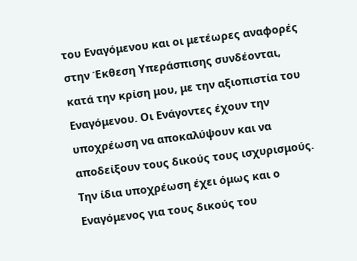του Εναγόμενου και οι μετέωρες αναφορές στην Έκθεση Υπεράσπισης συνδέονται, κατά την κρίση μου, με την αξιοπιστία του Εναγόμενου. Οι Ενάγοντες έχουν την υποχρέωση να αποκαλύψουν και να αποδείξουν τους δικούς τους ισχυρισμούς. Την ίδια υποχρέωση έχει όμως και ο Εναγόμενος για τους δικούς του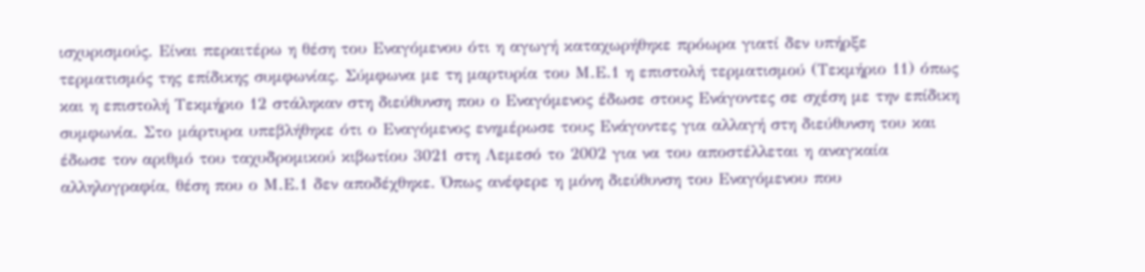ισχυρισμούς. Είναι περαιτέρω η θέση του Εναγόμενου ότι η αγωγή καταχωρήθηκε πρόωρα γιατί δεν υπήρξε τερματισμός της επίδικης συμφωνίας. Σύμφωνα με τη μαρτυρία του Μ.Ε.1 η επιστολή τερματισμού (Τεκμήριο 11) όπως και η επιστολή Τεκμήριο 12 στάληκαν στη διεύθυνση που ο Εναγόμενος έδωσε στους Ενάγοντες σε σχέση με την επίδικη συμφωνία. Στο μάρτυρα υπεβλήθηκε ότι ο Εναγόμενος ενημέρωσε τους Ενάγοντες για αλλαγή στη διεύθυνση του και έδωσε τον αριθμό του ταχυδρομικού κιβωτίου 3021 στη Λεμεσό το 2002 για να του αποστέλλεται η αναγκαία αλληλογραφία, θέση που ο Μ.Ε.1 δεν αποδέχθηκε. Όπως ανέφερε η μόνη διεύθυνση του Εναγόμενου που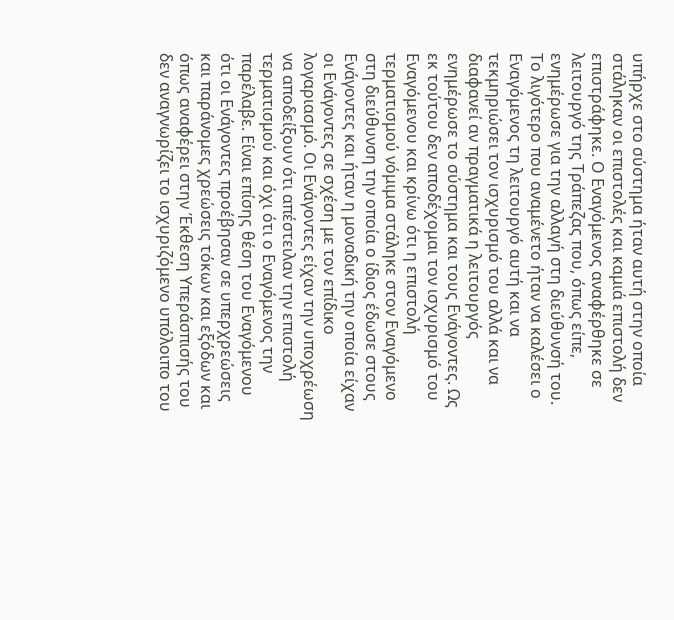υπήρχε στο σύστημα ήταν αυτή στην οποία στάληκαν οι επιστολές και καμιά επιστολή δεν επιστράφηκε. Ο Εναγόμενος αναφέρθηκε σε λειτουργό της Τράπεζας που, όπως είπε, ενημέρωσε για την αλλαγή στη διεύθυνσή του. Το λιγότερο που αναμένετο ήταν να καλέσει ο Εναγόμενος τη λειτουργό αυτή και να τεκμηριώσει τον ισχυρισμό του αλλά και να διαφανεί αν πραγματικά η λειτουργός ενημέρωσε το σύστημα και τους Ενάγοντες. Ως εκ τούτου δεν αποδέχομαι τον ισχυρισμό του Εναγόμενου και κρίνω ότι η επιστολή τερματισμού νόμιμα στάληκε στον Εναγόμενο στη διεύθυνση την οποία ο ίδιος έδωσε στους Ενάγοντες και ήταν η μοναδική την οποία είχαν οι Ενάγοντες σε σχέση με τον επίδικο λογαριασμό. Οι Ενάγοντες είχαν την υποχρέωση να αποδείξουν ότι απέστειλαν την επιστολή τερματισμού και όχι ότι ο Εναγόμενος την παρέλαβε. Είναι επίσης θέση του Εναγόμενου ότι οι Ενάγοντες προέβησαν σε υπερχρεώσεις και παράνομες χρεώσεις τόκων και εξόδων και όπως αναφέρει στην Έκθεση Υπεράσπισής του δεν αναγνωρίζει το ισχυριζόμενο υπόλοιπο του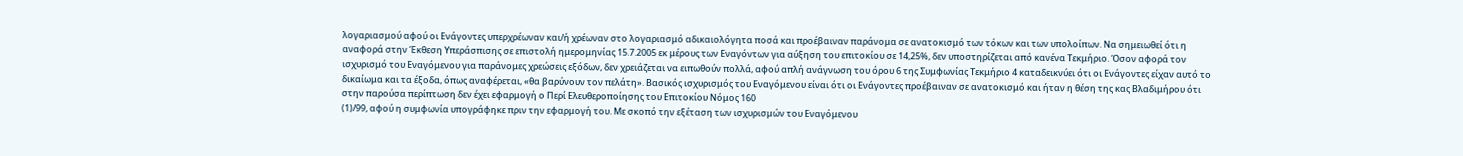λογαριασμού αφού οι Ενάγοντες υπερχρέωναν και/ή χρέωναν στο λογαριασμό αδικαιολόγητα ποσά και προέβαιναν παράνομα σε ανατοκισμό των τόκων και των υπολοίπων. Να σημειωθεί ότι η αναφορά στην Έκθεση Υπεράσπισης σε επιστολή ημερομηνίας 15.7.2005 εκ μέρους των Εναγόντων για αύξηση του επιτοκίου σε 14,25%, δεν υποστηρίζεται από κανένα Τεκμήριο. Όσον αφορά τον ισχυρισμό του Εναγόμενου για παράνομες χρεώσεις εξόδων, δεν χρειάζεται να ειπωθούν πολλά, αφού απλή ανάγνωση του όρου 6 της Συμφωνίας Τεκμήριο 4 καταδεικνύει ότι οι Ενάγοντες είχαν αυτό το δικαίωμα και τα έξοδα, όπως αναφέρεται, «θα βαρύνουν τον πελάτη». Βασικός ισχυρισμός του Εναγόμενου είναι ότι οι Ενάγοντες προέβαιναν σε ανατοκισμό και ήταν η θέση της κας Βλαδιμήρου ότι στην παρούσα περίπτωση δεν έχει εφαρμογή ο Περί Ελευθεροποίησης του Επιτοκίου Νόμος 160
(1)/99, αφού η συμφωνία υπογράφηκε πριν την εφαρμογή του. Με σκοπό την εξέταση των ισχυρισμών του Εναγόμενου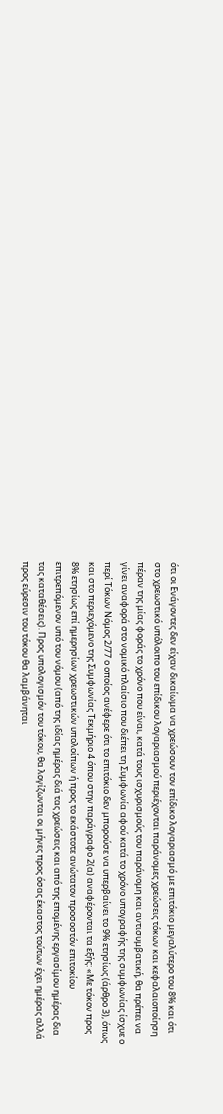ότι οι Ενάγοντες δεν είχαν δικαίωμα να χρεώσουν τον επίδικο λογαριασμό με επιτόκιο μεγαλύτερο του 8% και ότι στο χρεωστικό υπόλοιπο του επίδικου λογαριασμού περιέχονται παράνομες χρεώσεις τόκων και κεφαλαιοποίηση πέραν της μίας φοράς το χρόνο που είναι, κατά τους ισχυρισμούς του παράνομη και αντισυμβατική, θα πρέπει να γίνει αναφορά στο νομικό πλαίσιο που διέπει τη Συμφωνία αφού κατά το χρόνο υπογραφής της συμφωνίας ίσχυε ο περί Τόκων Νόμος 2/77 ο οποίος ανέφερε ότι το επιτόκιο δεν μπορούσε να υπερβαίνει το 9% ετησίως (άρθρο 3), όπως και στο περιεχόμενο της Συμφωνίας Τεκμήριο 4 όπου στην παράγραφο 2(α) αναφέρονται τα εξής: «Με τόκον προς 8% ετησίως επί ημερησίων χρεωστικών υπολοίπων ή προς το εκάστοτε ανώτατον προσοστόν επιτοκίου επιτρεπόμενον υπό του νόμου (από της ιδίας ημέρας διά τας χρεώσεις και από της επομένης εργασίμου ημέρας δια τας καταθέσεις). Προς υπολογισμόν του τόκου, θα λογίζωνται οι μήνες προς όσας έκαστος τούτων έχει ημέρας αλλά προς εύρεσιν του τόκου θα λαμβάνηται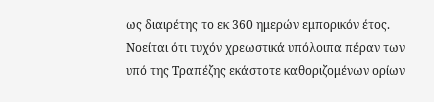ως διαιρέτης το εκ 360 ημερών εμπορικόν έτος. Νοείται ότι τυχόν χρεωστικά υπόλοιπα πέραν των υπό της Τραπέζης εκάστοτε καθοριζομένων ορίων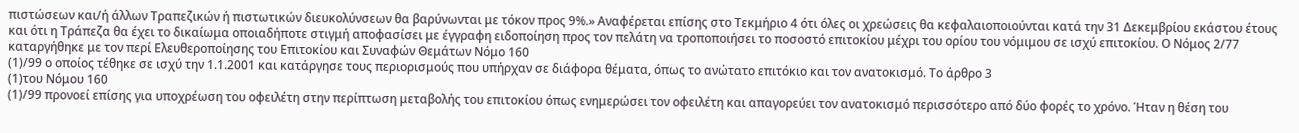πιστώσεων και/ή άλλων Τραπεζικών ή πιστωτικών διευκολύνσεων θα βαρύνωνται με τόκον προς 9%.» Αναφέρεται επίσης στο Τεκμήριο 4 ότι όλες οι χρεώσεις θα κεφαλαιοποιούνται κατά την 31 Δεκεμβρίου εκάστου έτους και ότι η Τράπεζα θα έχει το δικαίωμα οποιαδήποτε στιγμή αποφασίσει με έγγραφη ειδοποίηση προς τον πελάτη να τροποποιήσει το ποσοστό επιτοκίου μέχρι του ορίου του νόμιμου σε ισχύ επιτοκίου. Ο Νόμος 2/77 καταργήθηκε με τον περί Ελευθεροποίησης του Επιτοκίου και Συναφών Θεμάτων Νόμο 160
(1)/99 ο οποίος τέθηκε σε ισχύ την 1.1.2001 και κατάργησε τους περιορισμούς που υπήρχαν σε διάφορα θέματα, όπως το ανώτατο επιτόκιο και τον ανατοκισμό. Το άρθρο 3
(1)του Νόμου 160
(1)/99 προνοεί επίσης για υποχρέωση του οφειλέτη στην περίπτωση μεταβολής του επιτοκίου όπως ενημερώσει τον οφειλέτη και απαγορεύει τον ανατοκισμό περισσότερο από δύο φορές το χρόνο. Ήταν η θέση του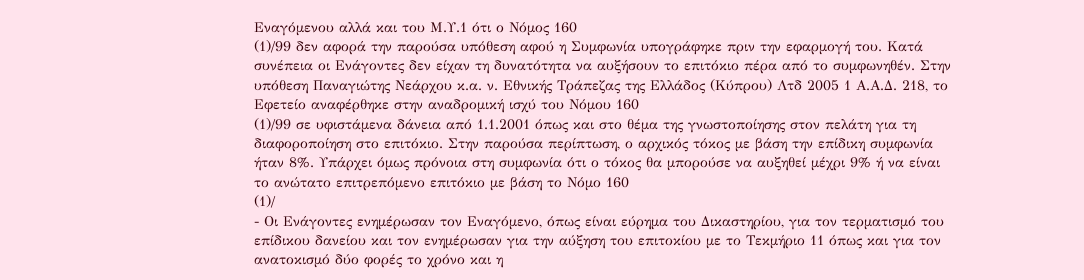Εναγόμενου αλλά και του Μ.Υ.1 ότι ο Νόμος 160
(1)/99 δεν αφορά την παρούσα υπόθεση αφού η Συμφωνία υπογράφηκε πριν την εφαρμογή του. Κατά συνέπεια οι Ενάγοντες δεν είχαν τη δυνατότητα να αυξήσουν το επιτόκιο πέρα από το συμφωνηθέν. Στην υπόθεση Παναγιώτης Νεάρχου κ.α. ν. Εθνικής Τράπεζας της Ελλάδος (Κύπρου) Λτδ 2005 1 Α.Α.Δ. 218, το Εφετείο αναφέρθηκε στην αναδρομική ισχύ του Νόμου 160
(1)/99 σε υφιστάμενα δάνεια από 1.1.2001 όπως και στο θέμα της γνωστοποίησης στον πελάτη για τη διαφοροποίηση στο επιτόκιο. Στην παρούσα περίπτωση, ο αρχικός τόκος με βάση την επίδικη συμφωνία ήταν 8%. Υπάρχει όμως πρόνοια στη συμφωνία ότι ο τόκος θα μπορούσε να αυξηθεί μέχρι 9% ή να είναι το ανώτατο επιτρεπόμενο επιτόκιο με βάση το Νόμο 160
(1)/
- Οι Ενάγοντες ενημέρωσαν τον Εναγόμενο, όπως είναι εύρημα του Δικαστηρίου, για τον τερματισμό του επίδικου δανείου και τον ενημέρωσαν για την αύξηση του επιτοκίου με το Τεκμήριο 11 όπως και για τον ανατοκισμό δύο φορές το χρόνο και η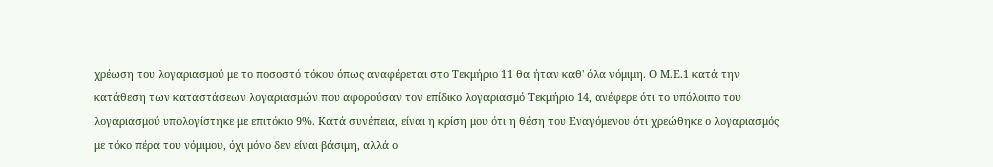χρέωση του λογαριασμού με το ποσοστό τόκου όπως αναφέρεται στο Τεκμήριο 11 θα ήταν καθ' όλα νόμιμη. Ο Μ.Ε.1 κατά την κατάθεση των καταστάσεων λογαριασμών που αφορούσαν τον επίδικο λογαριασμό Τεκμήριο 14, ανέφερε ότι το υπόλοιπο του λογαριασμού υπολογίστηκε με επιτόκιο 9%. Κατά συνέπεια, είναι η κρίση μου ότι η θέση του Εναγόμενου ότι χρεώθηκε ο λογαριασμός με τόκο πέρα του νόμιμου, όχι μόνο δεν είναι βάσιμη, αλλά ο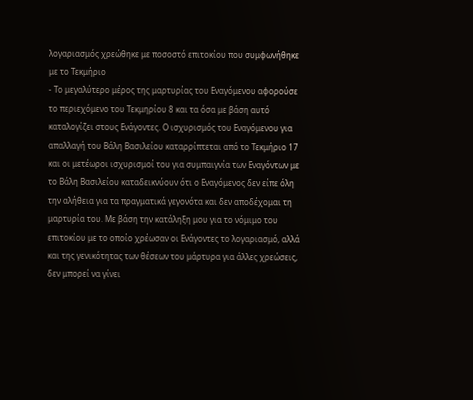λογαριασμός χρεώθηκε με ποσοστό επιτοκίου που συμφωνήθηκε με το Τεκμήριο
- Το μεγαλύτερο μέρος της μαρτυρίας του Εναγόμενου αφορούσε το περιεχόμενο του Τεκμηρίου 8 και τα όσα με βάση αυτό καταλογίζει στους Ενάγοντες. Ο ισχυρισμός του Εναγόμενου για απαλλαγή του Βάλη Βασιλείου καταρρίπτεται από το Τεκμήριο 17 και οι μετέωροι ισχυρισμοί του για συμπαιγνία των Εναγόντων με το Βάλη Βασιλείου καταδεικνύουν ότι ο Εναγόμενος δεν είπε όλη την αλήθεια για τα πραγματικά γεγονότα και δεν αποδέχομαι τη μαρτυρία του. Με βάση την κατάληξη μου για το νόμιμο του επιτοκίου με το οποίο χρέωσαν οι Ενάγοντες το λογαριασμό, αλλά και της γενικότητας των θέσεων του μάρτυρα για άλλες χρεώσεις, δεν μπορεί να γίνει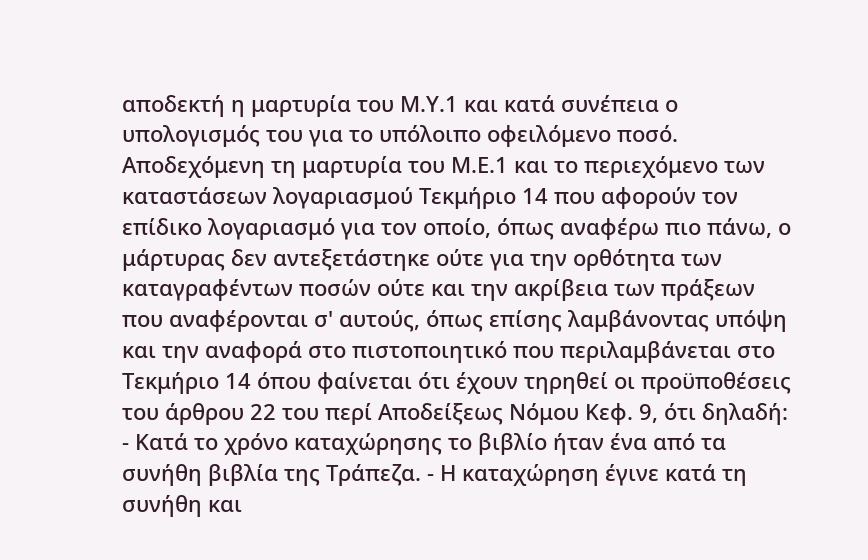αποδεκτή η μαρτυρία του Μ.Υ.1 και κατά συνέπεια ο υπολογισμός του για το υπόλοιπο οφειλόμενο ποσό. Αποδεχόμενη τη μαρτυρία του Μ.Ε.1 και το περιεχόμενο των καταστάσεων λογαριασμού Τεκμήριο 14 που αφορούν τον επίδικο λογαριασμό για τον οποίο, όπως αναφέρω πιο πάνω, ο μάρτυρας δεν αντεξετάστηκε ούτε για την ορθότητα των καταγραφέντων ποσών ούτε και την ακρίβεια των πράξεων που αναφέρονται σ' αυτούς, όπως επίσης λαμβάνοντας υπόψη και την αναφορά στο πιστοποιητικό που περιλαμβάνεται στο Τεκμήριο 14 όπου φαίνεται ότι έχουν τηρηθεί οι προϋποθέσεις του άρθρου 22 του περί Αποδείξεως Νόμου Κεφ. 9, ότι δηλαδή: - Κατά το χρόνο καταχώρησης το βιβλίο ήταν ένα από τα συνήθη βιβλία της Τράπεζα. - Η καταχώρηση έγινε κατά τη συνήθη και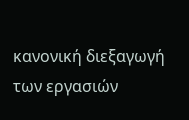κανονική διεξαγωγή των εργασιών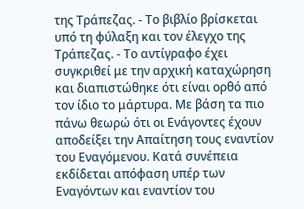της Τράπεζας. - Το βιβλίο βρίσκεται υπό τη φύλαξη και τον έλεγχο της Τράπεζας. - Το αντίγραφο έχει συγκριθεί με την αρχική καταχώρηση και διαπιστώθηκε ότι είναι ορθό από τον ίδιο το μάρτυρα. Με βάση τα πιο πάνω θεωρώ ότι οι Ενάγοντες έχουν αποδείξει την Απαίτηση τους εναντίον του Εναγόμενου. Κατά συνέπεια εκδίδεται απόφαση υπέρ των Εναγόντων και εναντίον του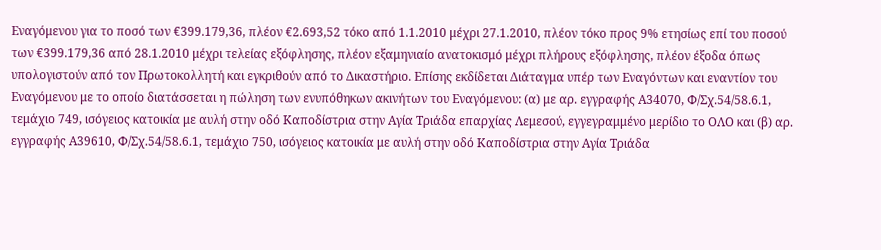Εναγόμενου για το ποσό των €399.179,36, πλέον €2.693,52 τόκο από 1.1.2010 μέχρι 27.1.2010, πλέον τόκο προς 9% ετησίως επί του ποσού των €399.179,36 από 28.1.2010 μέχρι τελείας εξόφλησης, πλέον εξαμηνιαίο ανατοκισμό μέχρι πλήρους εξόφλησης, πλέον έξοδα όπως υπολογιστούν από τον Πρωτοκολλητή και εγκριθούν από το Δικαστήριο. Επίσης εκδίδεται Διάταγμα υπέρ των Εναγόντων και εναντίον του Εναγόμενου με το οποίο διατάσσεται η πώληση των ενυπόθηκων ακινήτων του Εναγόμενου: (α) με αρ. εγγραφής Α34070, Φ/Σχ.54/58.6.1, τεμάχιο 749, ισόγειος κατοικία με αυλή στην οδό Καποδίστρια στην Αγία Τριάδα επαρχίας Λεμεσού, εγγεγραμμένο μερίδιο το ΟΛΟ και (β) αρ. εγγραφής Α39610, Φ/Σχ.54/58.6.1, τεμάχιο 750, ισόγειος κατοικία με αυλή στην οδό Καποδίστρια στην Αγία Τριάδα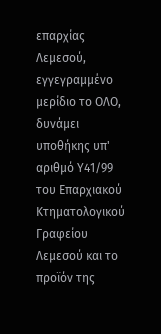επαρχίας Λεμεσού, εγγεγραμμένο μερίδιο το ΟΛΟ, δυνάμει υποθήκης υπ' αριθμό Υ41/99 του Επαρχιακού Κτηματολογικού Γραφείου Λεμεσού και το προϊόν της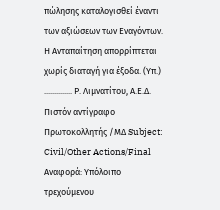πώλησης καταλογισθεί έναντι των αξιώσεων των Εναγόντων. Η Ανταπαίτηση απορρίπτεται χωρίς διαταγή για έξοδα. (Υπ.) .............. Ρ. Λιμνατίτου, Α.Ε.Δ. Πιστόν αντίγραφο Πρωτοκολλητής /ΜΔ Subject: Civil/Other Actions/Final Αναφορά: Υπόλοιπο τρεχούμενου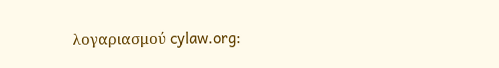λογαριασμού cylaw.org: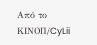Από το ΚΙΝOΠ/CyLii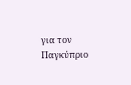για τον Παγκύπριο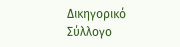Δικηγορικό Σύλλογο